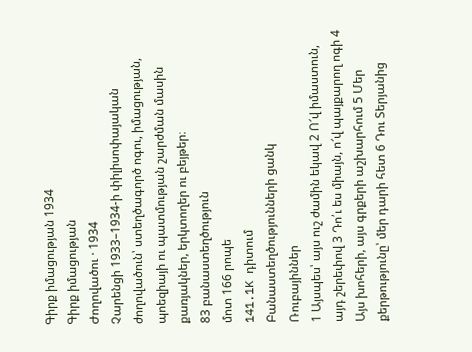Գիրք իմացության 1934
Գիրք իմացության
Ժողովածու · 1934
Չարենցի 1933–1934-ի փիլիսոփայական ժողովածուն՝ ստեղծագործ ոգու, իմացության, պոեզիայի ու պատմության շարժման մասին քառյակներ, երկտողեր ու բեյթեր։
83 բանաստեղծություն
մոտ 166 րոպե
141.1K դիտում
Բանաստեղծությունների ցանկ
Ռուբայիններ
1 Այսպես՝ այս ուշ ժամին եկավ 2 Ո՜վ իմաստուն, այդ շերեփով 3 Դո՛ւ ես միայն, ո՜վ պայքարող ոգի 4 Այս խոհերի, այս գրքերի աշխարհում 5 Մեր քերթությունը՝ մեր դարի հետ 6 Դու Տերյանից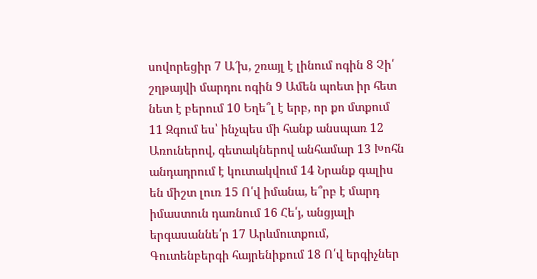սովորեցիր 7 Ա՜խ, շռայլ է լինում ոգին 8 Չի՛ շղթայվի մարդու ոգին 9 Ամեն պոետ իր հետ նետ է բերում 10 Եղե՞լ է երբ, որ քո մտքում 11 Զգում ես՝ ինչպես մի հանք անսպառ 12 Առուներով, գետակներով անհամար 13 Խոհն անդադրում է կուտակվում 14 Նրանք գալիս են միշտ լուռ 15 Ո՛վ իմանա, ե՞րբ է մարդ իմաստուն դառնում 16 Հե՛յ, անցյալի երգասաննե՛ր 17 Արևմուտքում, Գուտենբերգի հայրենիքում 18 Ո՛վ երգիչներ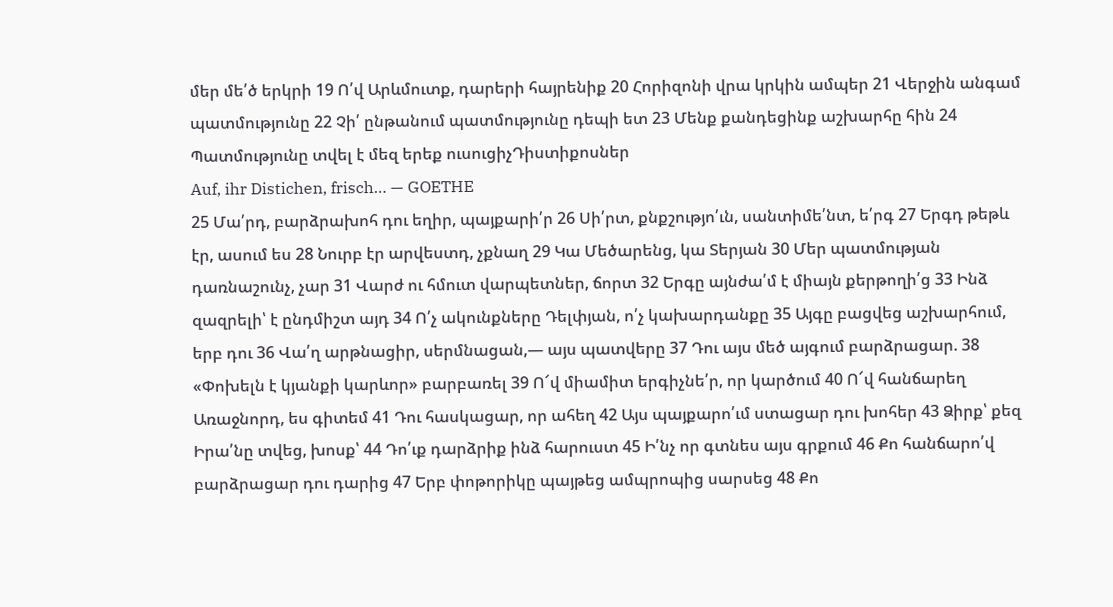մեր մե՛ծ երկրի 19 Ո՛վ Արևմուտք, դարերի հայրենիք 20 Հորիզոնի վրա կրկին ամպեր 21 Վերջին անգամ պատմությունը 22 Չի՛ ընթանում պատմությունը դեպի ետ 23 Մենք քանդեցինք աշխարհը հին 24 Պատմությունը տվել է մեզ երեք ուսուցիչԴիստիքոսներ
Auf, ihr Distichen, frisch… — GOETHE
25 Մա՛րդ, բարձրախոհ դու եղիր, պայքարի՛ր 26 Սի՛րտ, քնքշությո՛ւն, սանտիմե՛նտ, ե՛րգ 27 Երգդ թեթև էր, ասում ես 28 Նուրբ էր արվեստդ, չքնաղ 29 Կա Մեծարենց, կա Տերյան 30 Մեր պատմության դառնաշունչ, չար 31 Վարժ ու հմուտ վարպետներ, ճորտ 32 Երգը այնժա՛մ է միայն քերթողի՛ց 33 Ինձ զազրելի՝ է ընդմիշտ այդ 34 Ո՛չ ակունքները Դելփյան, ո՛չ կախարդանքը 35 Այգը բացվեց աշխարհում, երբ դու 36 Վա՛ղ արթնացիր, սերմնացան,— այս պատվերը 37 Դու այս մեծ այգում բարձրացար. 38 «Փոխելն է կյանքի կարևոր» բարբառել 39 Ո՜վ միամիտ երգիչնե՛ր, որ կարծում 40 Ո՜վ հանճարեղ Առաջնորդ, ես գիտեմ 41 Դու հասկացար, որ ահեղ 42 Այս պայքարո՛ւմ ստացար դու խոհեր 43 Ձիրք՝ քեզ Իրա՛նը տվեց, խոսք՝ 44 Դո՛ւք դարձրիք ինձ հարուստ 45 Ի՛նչ որ գտնես այս գրքում 46 Քո հանճարո՛վ բարձրացար դու դարից 47 Երբ փոթորիկը պայթեց ամպրոպից սարսեց 48 Քո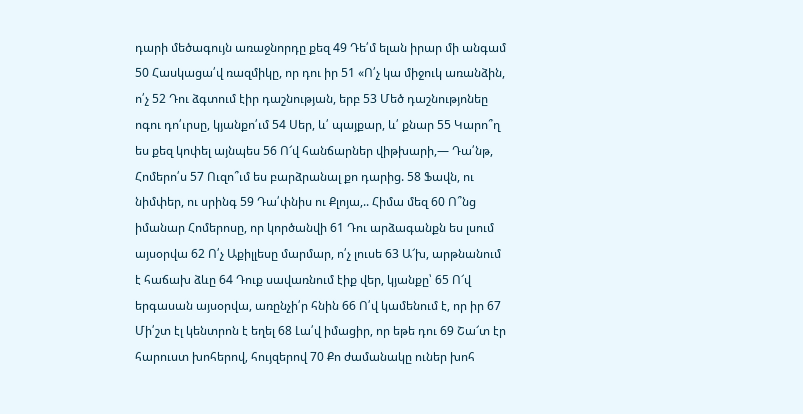դարի մեծագույն առաջնորդը քեզ 49 Դե՛մ ելան իրար մի անգամ 50 Հասկացա՛վ ռազմիկը, որ դու իր 51 «Ո՛չ կա միջուկ առանձին, ո՛չ 52 Դու ձգտում էիր դաշնության, երբ 53 Մեծ դաշնությոնեը ոգու դո՛ւրսը, կյանքո՛ւմ 54 Սեր, և՛ պայքար, և՛ քնար 55 Կարո՞ղ ես քեզ կոփել այնպես 56 Ո՜վ հանճարներ վիթխարի,— Դա՛նթ, Հոմերո՛ս 57 Ուզո՞ւմ ես բարձրանալ քո դարից. 58 Ֆավն, ու նիմփեր, ու սրինգ 59 Դա՛փնիս ու Քլոյա,.. Հիմա մեզ 60 Ո՞նց իմանար Հոմերոսը, որ կործանվի 61 Դու արձագանքն ես լսում այսօրվա 62 Ո՛չ Աքիլլեսը մարմար, ո՛չ լուսե 63 Ա՜խ, արթնանում է հաճախ ձևը 64 Դուք սավառնում էիք վեր, կյանքը՝ 65 Ո՜վ երգասան այսօրվա, առընչի՛ր հնին 66 Ո՛վ կամենում է, որ իր 67 Մի՛շտ էլ կենտրոն է եղել 68 Լա՛վ իմացիր, որ եթե դու 69 Շա՜տ էր հարուստ խոհերով, հույզերով 70 Քո ժամանակը ուներ խոհ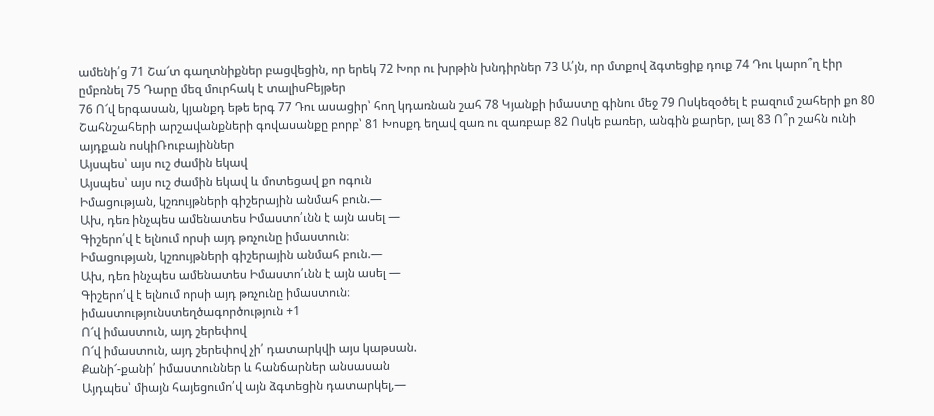ամենի՛ց 71 Շա՜տ գաղտնիքներ բացվեցին, որ երեկ 72 Խոր ու խրթին խնդիրներ 73 Ա՛յն, որ մտքով ձգտեցիք դուք 74 Դու կարո՞ղ էիր ըմբռնել 75 Դարը մեզ մուրհակ է տալիսԲեյթեր
76 Ո՜վ երգասան, կյանքդ եթե երգ 77 Դու ասացիր՝ հող կդառնան շահ 78 Կյանքի իմաստը գինու մեջ 79 Ոսկեզօծել է բազում շահերի քո 80 Շահնշահերի արշավանքների գովասանքը բորբ՝ 81 Խոսքդ եղավ զառ ու զառբաբ 82 Ոսկե բառեր, անգին քարեր, լալ 83 Ո՞ր շահն ունի այդքան ոսկիՌուբայիններ
Այսպես՝ այս ուշ ժամին եկավ
Այսպես՝ այս ուշ ժամին եկավ և մոտեցավ քո ոգուն
Իմացության, կշռույթների գիշերային անմահ բուն.—
Ախ, դեռ ինչպես ամենատես Իմաստո՛ւնն է այն ասել —
Գիշերո՛վ է ելնում որսի այդ թռչունը իմաստուն։
Իմացության, կշռույթների գիշերային անմահ բուն.—
Ախ, դեռ ինչպես ամենատես Իմաստո՛ւնն է այն ասել —
Գիշերո՛վ է ելնում որսի այդ թռչունը իմաստուն։
իմաստությունստեղծագործություն +1
Ո՜վ իմաստուն, այդ շերեփով
Ո՜վ իմաստուն, այդ շերեփով չի՛ դատարկվի այս կաթսան.
Քանի՜-քանի՛ իմաստուններ և հանճարներ անսասան
Այդպես՝ միայն հայեցումո՛վ այն ձգտեցին դատարկել,—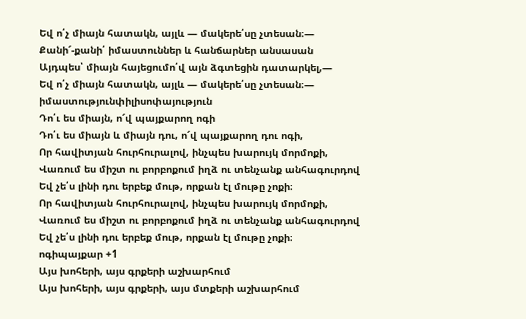Եվ ո՛չ միայն հատակն, այլև — մակերե՛սը չտեսան։—
Քանի՜-քանի՛ իմաստուններ և հանճարներ անսասան
Այդպես՝ միայն հայեցումո՛վ այն ձգտեցին դատարկել,—
Եվ ո՛չ միայն հատակն, այլև — մակերե՛սը չտեսան։—
իմաստությունփիլիսոփայություն
Դո՛ւ ես միայն, ո՜վ պայքարող ոգի
Դո՛ւ ես միայն և միայն դու, ո՜վ պայքարող դու ոգի,
Որ հավիտյան հուրհուրալով, ինչպես խարույկ մորմոքի,
Վառում ես միշտ ու բորբոքում իղձ ու տենչանք անհագուրդով
Եվ չե՛ս լինի դու երբեք մութ, որքան էլ մութը չոքի։
Որ հավիտյան հուրհուրալով, ինչպես խարույկ մորմոքի,
Վառում ես միշտ ու բորբոքում իղձ ու տենչանք անհագուրդով
Եվ չե՛ս լինի դու երբեք մութ, որքան էլ մութը չոքի։
ոգիպայքար +1
Այս խոհերի, այս գրքերի աշխարհում
Այս խոհերի, այս գրքերի, այս մտքերի աշխարհում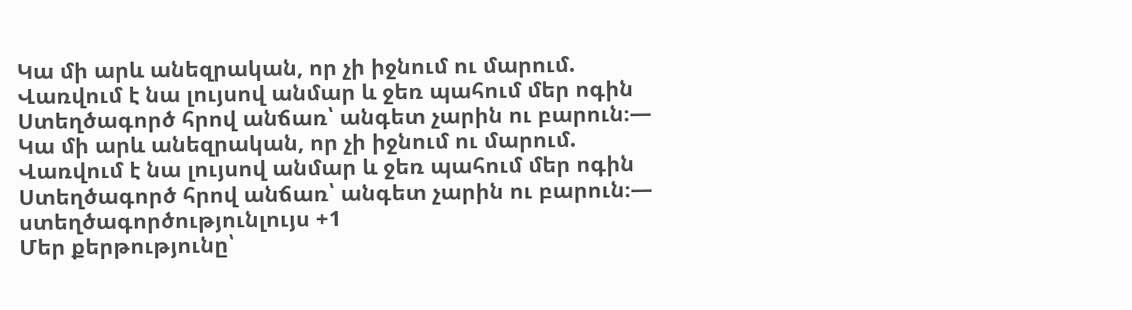Կա մի արև անեզրական, որ չի իջնում ու մարում.
Վառվում է նա լույսով անմար և ջեռ պահում մեր ոգին
Ստեղծագործ հրով անճառ՝ անգետ չարին ու բարուն։—
Կա մի արև անեզրական, որ չի իջնում ու մարում.
Վառվում է նա լույսով անմար և ջեռ պահում մեր ոգին
Ստեղծագործ հրով անճառ՝ անգետ չարին ու բարուն։—
ստեղծագործությունլույս +1
Մեր քերթությունը՝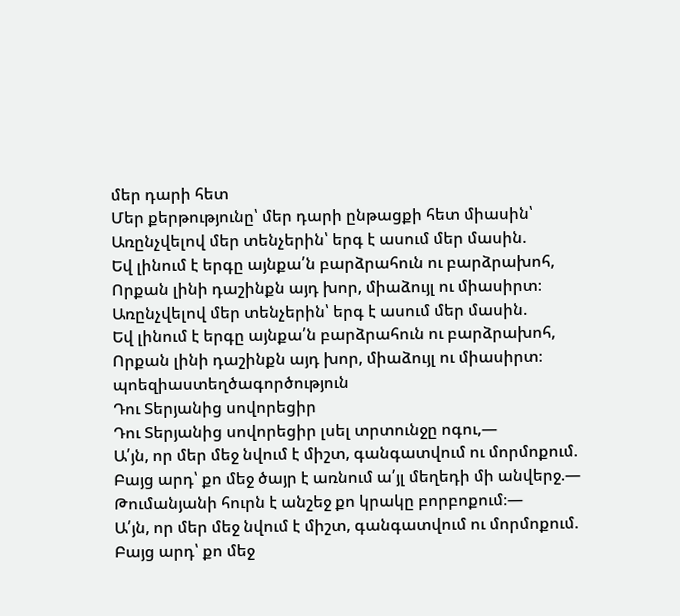մեր դարի հետ
Մեր քերթությունը՝ մեր դարի ընթացքի հետ միասին՝
Առընչվելով մեր տենչերին՝ երգ է ասում մեր մասին.
Եվ լինում է երգը այնքա՛ն բարձրահուն ու բարձրախոհ,
Որքան լինի դաշինքն այդ խոր, միաձույլ ու միասիրտ։
Առընչվելով մեր տենչերին՝ երգ է ասում մեր մասին.
Եվ լինում է երգը այնքա՛ն բարձրահուն ու բարձրախոհ,
Որքան լինի դաշինքն այդ խոր, միաձույլ ու միասիրտ։
պոեզիաստեղծագործություն
Դու Տերյանից սովորեցիր
Դու Տերյանից սովորեցիր լսել տրտունջը ոգու,—
Ա՛յն, որ մեր մեջ նվում է միշտ, գանգատվում ու մորմոքում.
Բայց արդ՝ քո մեջ ծայր է առնում ա՛յլ մեղեդի մի անվերջ.—
Թումանյանի հուրն է անշեջ քո կրակը բորբոքում։—
Ա՛յն, որ մեր մեջ նվում է միշտ, գանգատվում ու մորմոքում.
Բայց արդ՝ քո մեջ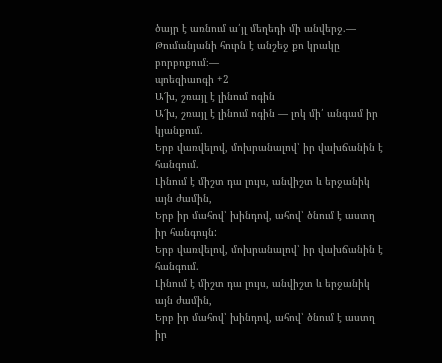ծայր է առնում ա՛յլ մեղեդի մի անվերջ.—
Թումանյանի հուրն է անշեջ քո կրակը բորբոքում։—
պոեզիաոգի +2
Ա՜խ, շռայլ է լինում ոգին
Ա՜խ, շռայլ է լինում ոգին — լոկ մի՛ անգամ իր կյանքում.
Երբ վառվելով, մոխրանալով՝ իր վախճանին է հանգում.
Լինում է միշտ դա լույս, անվիշտ և երջանիկ այն ժամին,
Երբ իր մահով՝ խինդով, ահով՝ ծնում է աստղ իր հանգույն:
Երբ վառվելով, մոխրանալով՝ իր վախճանին է հանգում.
Լինում է միշտ դա լույս, անվիշտ և երջանիկ այն ժամին,
Երբ իր մահով՝ խինդով, ահով՝ ծնում է աստղ իր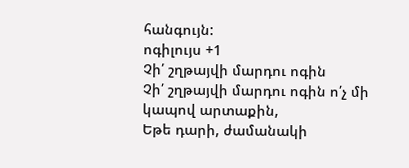հանգույն:
ոգիլույս +1
Չի՛ շղթայվի մարդու ոգին
Չի՛ շղթայվի մարդու ոգին ո՛չ մի կապով արտաքին,
Եթե դարի, ժամանակի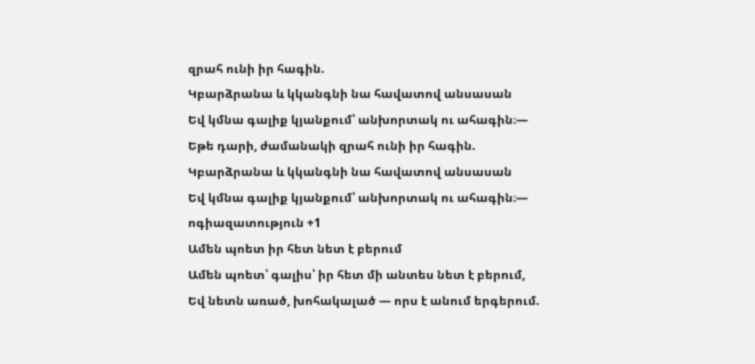զրահ ունի իր հագին.
Կբարձրանա և կկանգնի նա հավատով անսասան
Եվ կմնա գալիք կյանքում՝ անխորտակ ու ահագին։—
Եթե դարի, ժամանակի զրահ ունի իր հագին.
Կբարձրանա և կկանգնի նա հավատով անսասան
Եվ կմնա գալիք կյանքում՝ անխորտակ ու ահագին։—
ոգիազատություն +1
Ամեն պոետ իր հետ նետ է բերում
Ամեն պոետ՝ գալիս՝ իր հետ մի անտես նետ է բերում,
Եվ նետն առած, խոհակալած — որս է անում երգերում.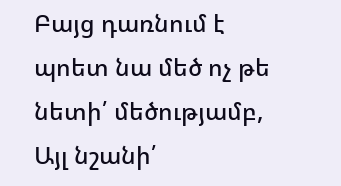Բայց դառնում է պոետ նա մեծ ոչ թե նետի՛ մեծությամբ,
Այլ նշանի՛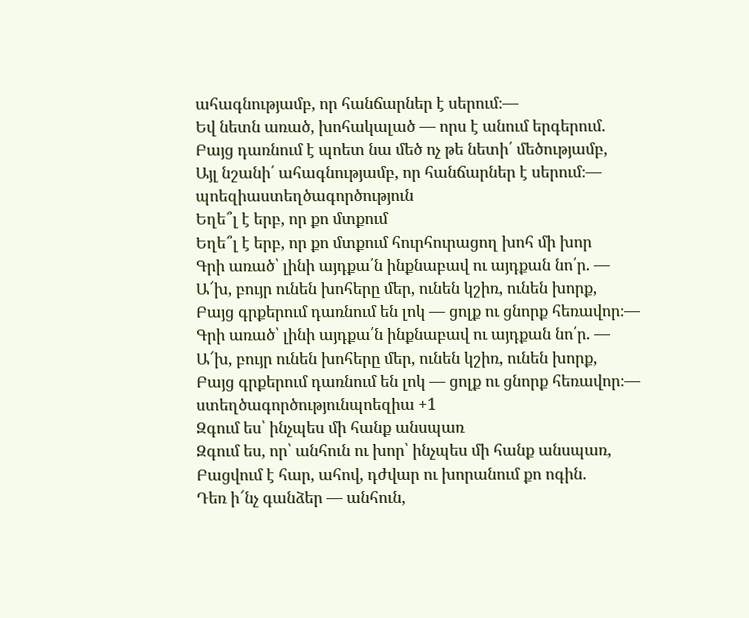ահագնությամբ, որ հանճարներ է սերում։—
Եվ նետն առած, խոհակալած — որս է անում երգերում.
Բայց դառնում է պոետ նա մեծ ոչ թե նետի՛ մեծությամբ,
Այլ նշանի՛ ահագնությամբ, որ հանճարներ է սերում։—
պոեզիաստեղծագործություն
Եղե՞լ է երբ, որ քո մտքում
Եղե՞լ է երբ, որ քո մտքում հուրհուրացող խոհ մի խոր
Գրի առած՝ լինի այդքա՛ն ինքնաբավ ու այդքան նո՛ր. —
Ա՜խ, բույր ունեն խոհերը մեր, ունեն կշիռ, ունեն խորք,
Բայց գրքերում դառնում են լոկ — ցոլք ու ցնորք հեռավոր։—
Գրի առած՝ լինի այդքա՛ն ինքնաբավ ու այդքան նո՛ր. —
Ա՜խ, բույր ունեն խոհերը մեր, ունեն կշիռ, ունեն խորք,
Բայց գրքերում դառնում են լոկ — ցոլք ու ցնորք հեռավոր։—
ստեղծագործությունպոեզիա +1
Զգում ես՝ ինչպես մի հանք անսպառ
Զգում ես, որ՝ անհուն ու խոր՝ ինչպես մի հանք անսպառ,
Բացվում է հար, ահով, դժվար ու խորանում քո ոգին.
Դեռ ի՜նչ գանձեր — անհուն,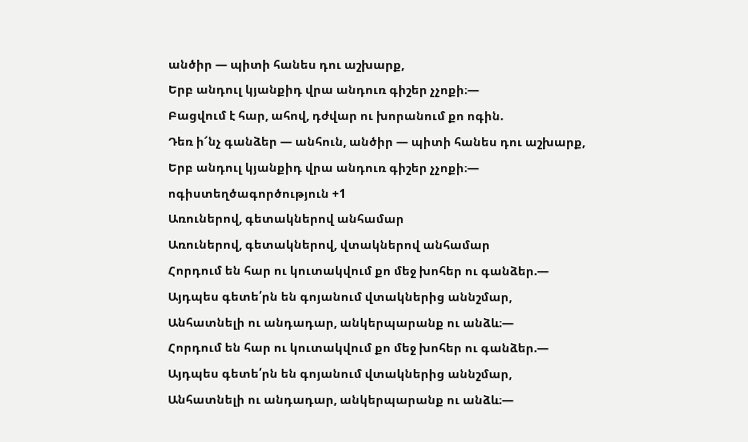անծիր — պիտի հանես դու աշխարք,
Երբ անդուլ կյանքիդ վրա անդուռ գիշեր չչոքի։—
Բացվում է հար, ահով, դժվար ու խորանում քո ոգին.
Դեռ ի՜նչ գանձեր — անհուն, անծիր — պիտի հանես դու աշխարք,
Երբ անդուլ կյանքիդ վրա անդուռ գիշեր չչոքի։—
ոգիստեղծագործություն +1
Առուներով, գետակներով անհամար
Առուներով, գետակներով, վտակներով անհամար
Հորդում են հար ու կուտակվում քո մեջ խոհեր ու գանձեր.—
Այդպես գետե՛րն են գոյանում վտակներից աննշմար,
Անհատնելի ու անդադար, անկերպարանք ու անձև։—
Հորդում են հար ու կուտակվում քո մեջ խոհեր ու գանձեր.—
Այդպես գետե՛րն են գոյանում վտակներից աննշմար,
Անհատնելի ու անդադար, անկերպարանք ու անձև։—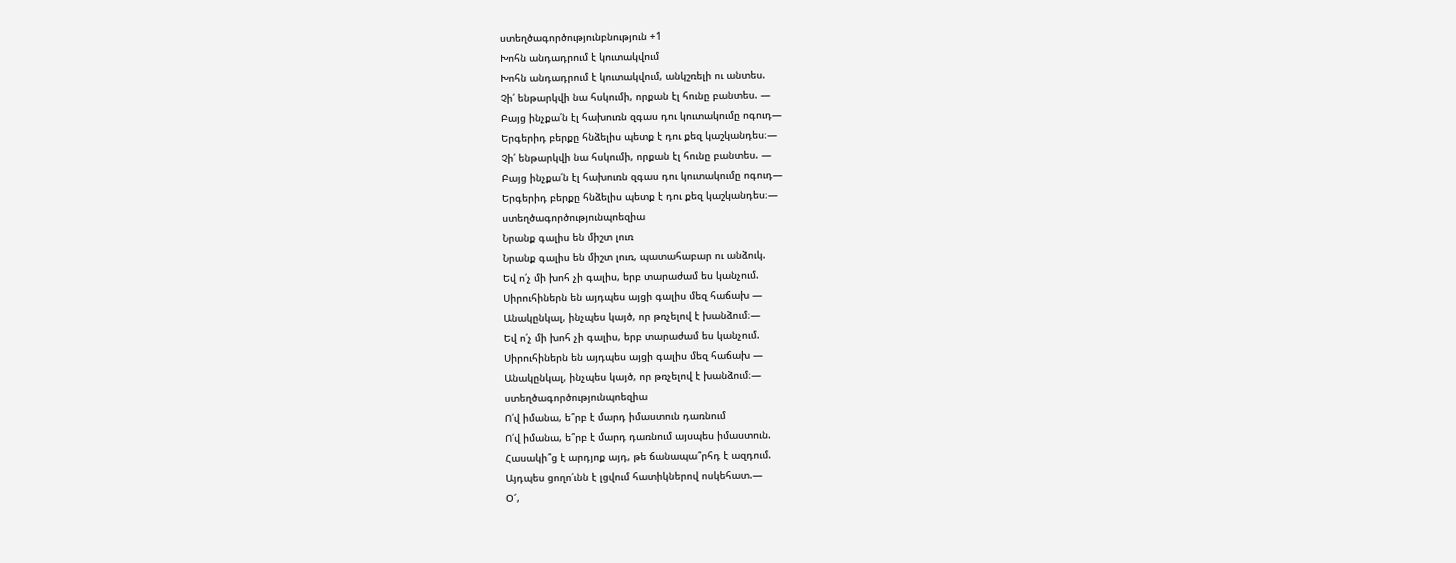ստեղծագործությունբնություն +1
Խոհն անդադրում է կուտակվում
Խոհն անդադրում է կուտակվում, անկշռելի ու անտես.
Չի՛ ենթարկվի նա հսկումի, որքան էլ հունը բանտես. —
Բայց ինչքա՛ն էլ հախուռն զգաս դու կուտակումը ոգուդ—
Երգերիդ բերքը հնձելիս պետք է դու քեզ կաշկանդես։—
Չի՛ ենթարկվի նա հսկումի, որքան էլ հունը բանտես. —
Բայց ինչքա՛ն էլ հախուռն զգաս դու կուտակումը ոգուդ—
Երգերիդ բերքը հնձելիս պետք է դու քեզ կաշկանդես։—
ստեղծագործությունպոեզիա
Նրանք գալիս են միշտ լուռ
Նրանք գալիս են միշտ լուռ, պատահաբար ու անձուկ.
Եվ ո՛չ մի խոհ չի գալիս, երբ տարաժամ ես կանչում.
Սիրուհիներն են այդպես այցի գալիս մեզ հաճախ —
Անակընկալ, ինչպես կայծ, որ թռչելով է խանձում։—
Եվ ո՛չ մի խոհ չի գալիս, երբ տարաժամ ես կանչում.
Սիրուհիներն են այդպես այցի գալիս մեզ հաճախ —
Անակընկալ, ինչպես կայծ, որ թռչելով է խանձում։—
ստեղծագործությունպոեզիա
Ո՛վ իմանա, ե՞րբ է մարդ իմաստուն դառնում
Ո՛վ իմանա, ե՞րբ է մարդ դառնում այսպես իմաստուն.
Հասակի՞ց է արդյոք այդ, թե ճանապա՞րհդ է ազդում.
Այդպես ցողո՛ւնն է լցվում հատիկներով ոսկեհատ.—
Օ՜,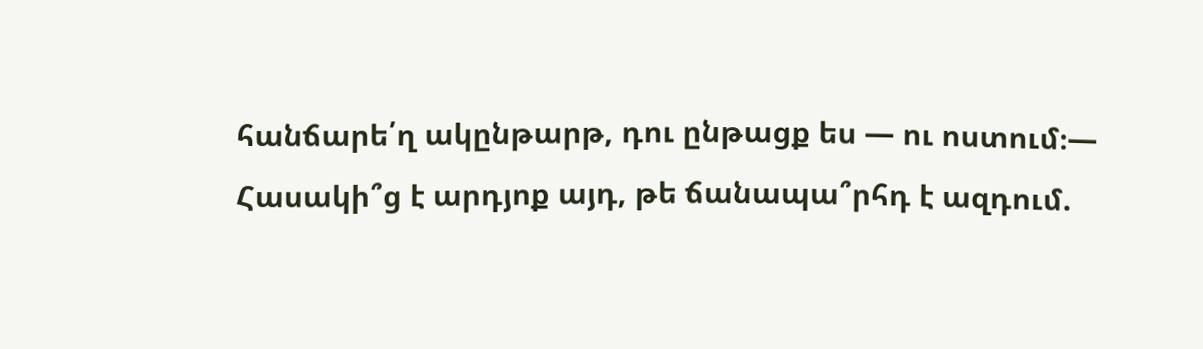հանճարե՛ղ ակընթարթ, դու ընթացք ես — ու ոստում։—
Հասակի՞ց է արդյոք այդ, թե ճանապա՞րհդ է ազդում.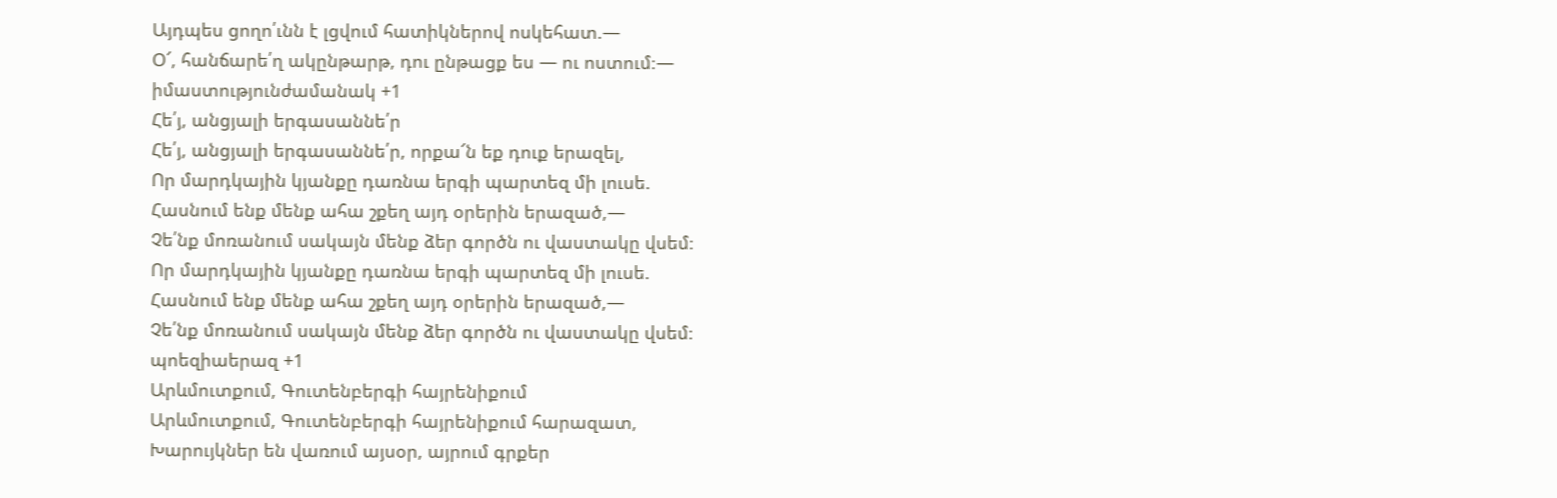Այդպես ցողո՛ւնն է լցվում հատիկներով ոսկեհատ.—
Օ՜, հանճարե՛ղ ակընթարթ, դու ընթացք ես — ու ոստում։—
իմաստությունժամանակ +1
Հե՛յ, անցյալի երգասաննե՛ր
Հե՛յ, անցյալի երգասաննե՛ր, որքա՜ն եք դուք երազել,
Որ մարդկային կյանքը դառնա երգի պարտեզ մի լուսե.
Հասնում ենք մենք ահա շքեղ այդ օրերին երազած,—
Չե՛նք մոռանում սակայն մենք ձեր գործն ու վաստակը վսեմ։
Որ մարդկային կյանքը դառնա երգի պարտեզ մի լուսե.
Հասնում ենք մենք ահա շքեղ այդ օրերին երազած,—
Չե՛նք մոռանում սակայն մենք ձեր գործն ու վաստակը վսեմ։
պոեզիաերազ +1
Արևմուտքում, Գուտենբերգի հայրենիքում
Արևմուտքում, Գուտենբերգի հայրենիքում հարազատ,
Խարույկներ են վառում այսօր, այրում գրքեր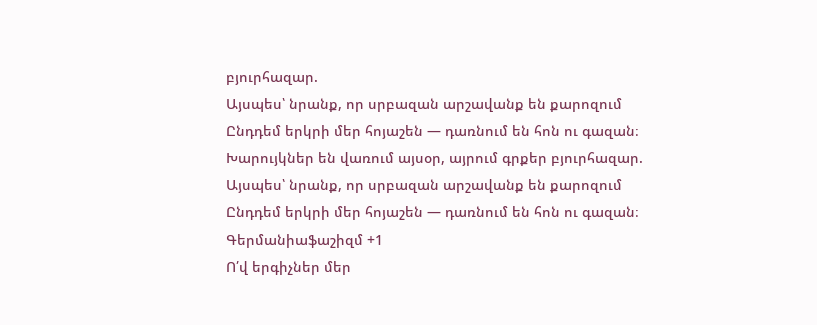բյուրհազար.
Այսպես՝ նրանք, որ սրբազան արշավանք են քարոզում
Ընդդեմ երկրի մեր հոյաշեն — դառնում են հոն ու գազան։
Խարույկներ են վառում այսօր, այրում գրքեր բյուրհազար.
Այսպես՝ նրանք, որ սրբազան արշավանք են քարոզում
Ընդդեմ երկրի մեր հոյաշեն — դառնում են հոն ու գազան։
Գերմանիաֆաշիզմ +1
Ո՛վ երգիչներ մեր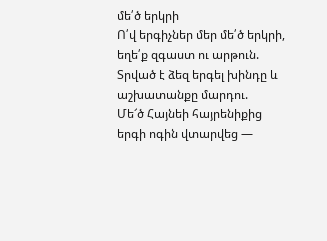մե՛ծ երկրի
Ո՛վ երգիչներ մեր մե՛ծ երկրի, եղե՛ք զգաստ ու արթուն.
Տրված է ձեզ երգել խինդը և աշխատանքը մարդու.
Մե՜ծ Հայնեի հայրենիքից երգի ոգին վտարվեց —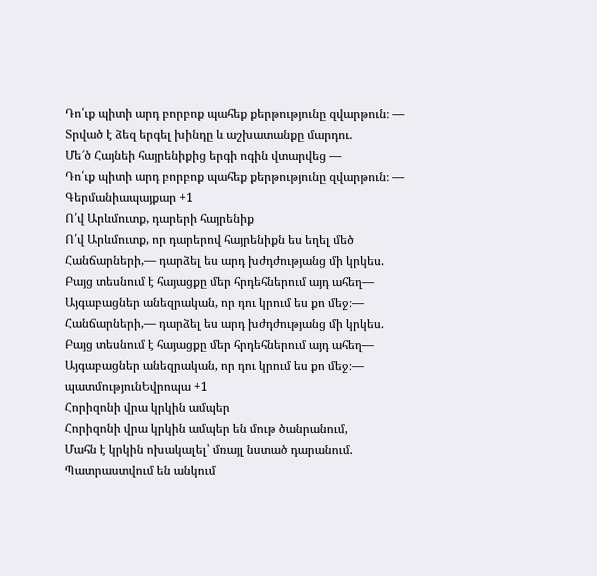Դո՛ւք պիտի արդ բորբոք պահեք քերթությունը զվարթուն։ —
Տրված է ձեզ երգել խինդը և աշխատանքը մարդու.
Մե՜ծ Հայնեի հայրենիքից երգի ոգին վտարվեց —
Դո՛ւք պիտի արդ բորբոք պահեք քերթությունը զվարթուն։ —
Գերմանիապայքար +1
Ո՛վ Արևմուտք, դարերի հայրենիք
Ո՛վ Արևմուտք, որ դարերով հայրենիքն ես եղել մեծ
Հանճարների,— դարձել ես արդ խժդժությանց մի կրկես.
Բայց տեսնում է հայացքը մեր հրդեհներում այդ ահեղ—
Այգաբացներ անեզրական, որ դու կրում ես քո մեջ։—
Հանճարների,— դարձել ես արդ խժդժությանց մի կրկես.
Բայց տեսնում է հայացքը մեր հրդեհներում այդ ահեղ—
Այգաբացներ անեզրական, որ դու կրում ես քո մեջ։—
պատմությունԵվրոպա +1
Հորիզոնի վրա կրկին ամպեր
Հորիզոնի վրա կրկին ամպեր են մութ ծանրանում,
Մահն է կրկին ոխակալել՝ մռայլ նստած դարանում.
Պատրաստվում են անկում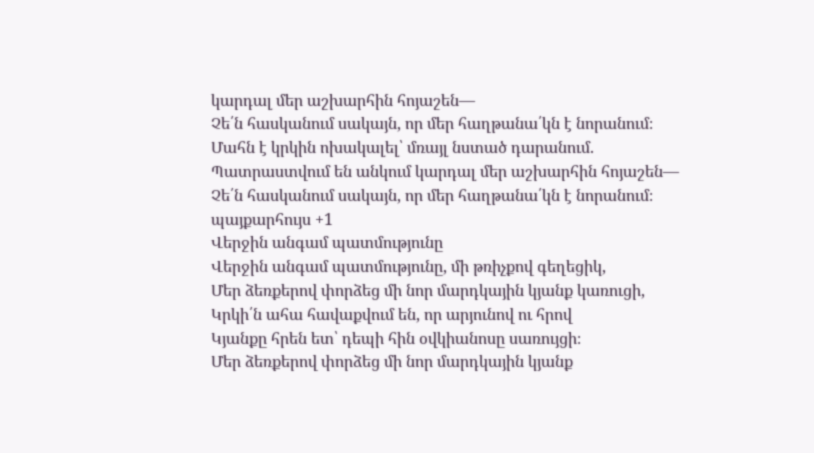կարդալ մեր աշխարհին հոյաշեն—
Չե՛ն հասկանում սակայն, որ մեր հաղթանա՛կն է նորանում։
Մահն է կրկին ոխակալել՝ մռայլ նստած դարանում.
Պատրաստվում են անկում կարդալ մեր աշխարհին հոյաշեն—
Չե՛ն հասկանում սակայն, որ մեր հաղթանա՛կն է նորանում։
պայքարհույս +1
Վերջին անգամ պատմությունը
Վերջին անգամ պատմությունը, մի թռիչքով գեղեցիկ,
Մեր ձեռքերով փորձեց մի նոր մարդկային կյանք կառուցի,
Կրկի՛ն ահա հավաքվում են, որ արյունով ու հրով
Կյանքը հրեն ետ՝ դեպի հին օվկիանոսը սառույցի։
Մեր ձեռքերով փորձեց մի նոր մարդկային կյանք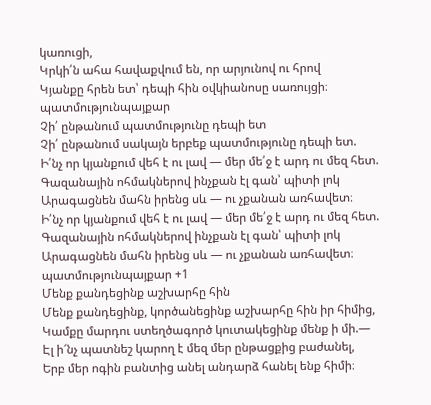կառուցի,
Կրկի՛ն ահա հավաքվում են, որ արյունով ու հրով
Կյանքը հրեն ետ՝ դեպի հին օվկիանոսը սառույցի։
պատմությունպայքար
Չի՛ ընթանում պատմությունը դեպի ետ
Չի՛ ընթանում սակայն երբեք պատմությունը դեպի ետ.
Ի՛նչ որ կյանքում վեհ է ու լավ — մեր մե՛ջ է արդ ու մեզ հետ.
Գազանային ոհմակներով ինչքան էլ գան՝ պիտի լոկ
Արագացնեն մահն իրենց սև — ու չքանան առհավետ։
Ի՛նչ որ կյանքում վեհ է ու լավ — մեր մե՛ջ է արդ ու մեզ հետ.
Գազանային ոհմակներով ինչքան էլ գան՝ պիտի լոկ
Արագացնեն մահն իրենց սև — ու չքանան առհավետ։
պատմությունպայքար +1
Մենք քանդեցինք աշխարհը հին
Մենք քանդեցինք, կործանեցինք աշխարհը հին իր հիմից,
Կամքը մարդու ստեղծագործ կուտակեցինք մենք ի մի.—
Էլ ի՜նչ պատնեշ կարող է մեզ մեր ընթացքից բաժանել,
Երբ մեր ոգին բանտից անել անդարձ հանել ենք հիմի։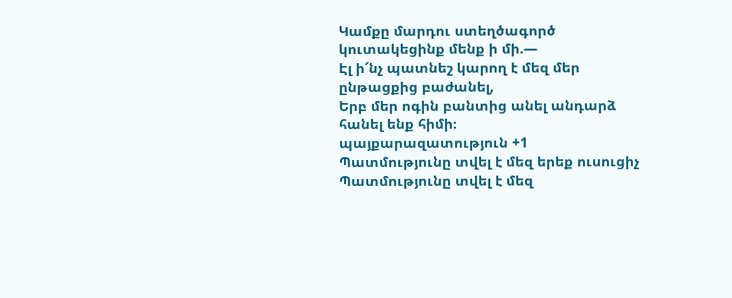Կամքը մարդու ստեղծագործ կուտակեցինք մենք ի մի.—
Էլ ի՜նչ պատնեշ կարող է մեզ մեր ընթացքից բաժանել,
Երբ մեր ոգին բանտից անել անդարձ հանել ենք հիմի։
պայքարազատություն +1
Պատմությունը տվել է մեզ երեք ուսուցիչ
Պատմությունը տվել է մեզ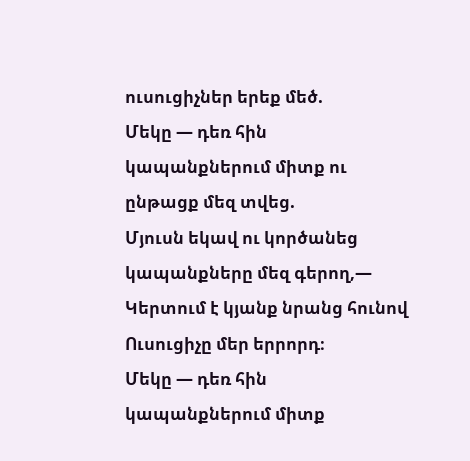ուսուցիչներ երեք մեծ.
Մեկը — դեռ հին կապանքներում միտք ու ընթացք մեզ տվեց.
Մյուսն եկավ ու կործանեց կապանքները մեզ գերող,—
Կերտում է կյանք նրանց հունով Ուսուցիչը մեր երրորդ։
Մեկը — դեռ հին կապանքներում միտք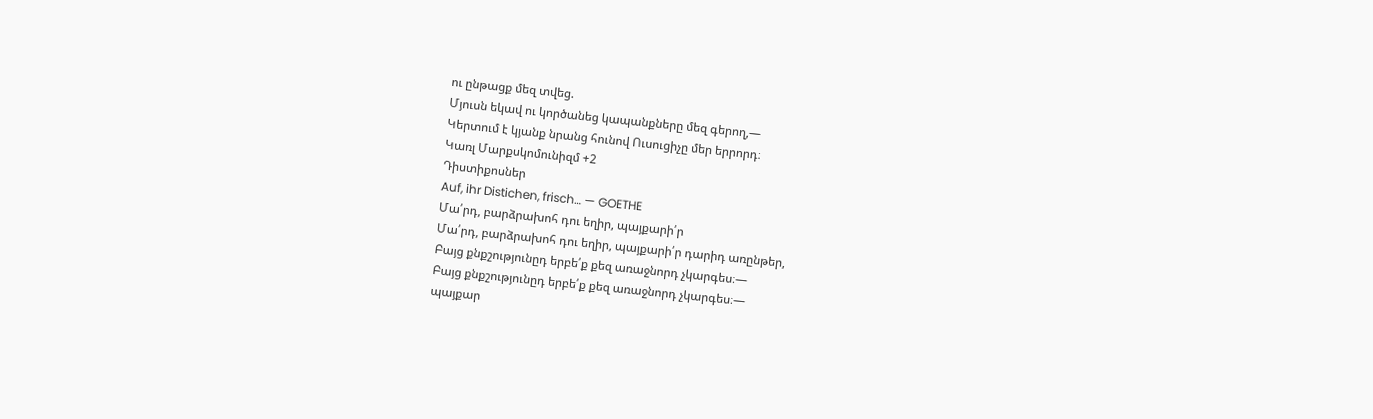ու ընթացք մեզ տվեց.
Մյուսն եկավ ու կործանեց կապանքները մեզ գերող,—
Կերտում է կյանք նրանց հունով Ուսուցիչը մեր երրորդ։
Կառլ Մարքսկոմունիզմ +2
Դիստիքոսներ
Auf, ihr Distichen, frisch… — GOETHE
Մա՛րդ, բարձրախոհ դու եղիր, պայքարի՛ր
Մա՛րդ, բարձրախոհ դու եղիր, պայքարի՛ր դարիդ առընթեր,
Բայց քնքշությունըդ երբե՛ք քեզ առաջնորդ չկարգես։—
Բայց քնքշությունըդ երբե՛ք քեզ առաջնորդ չկարգես։—
պայքար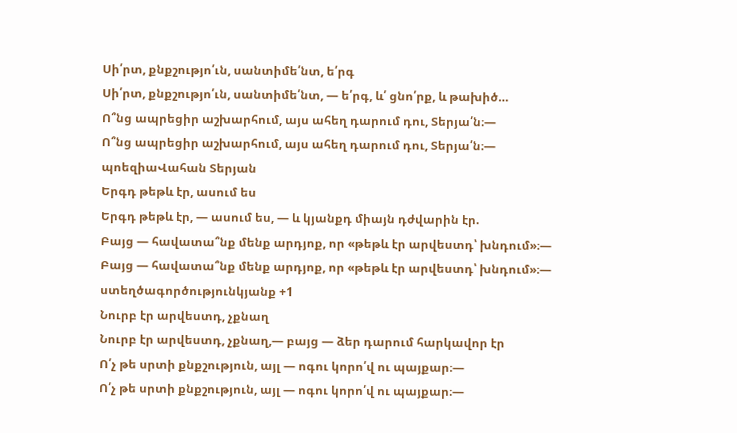Սի՛րտ, քնքշությո՛ւն, սանտիմե՛նտ, ե՛րգ
Սի՛րտ, քնքշությո՛ւն, սանտիմե՛նտ, — ե՛րգ, և՛ ցնո՛րք, և թախիծ…
Ո՞նց ապրեցիր աշխարհում, այս ահեղ դարում դու, Տերյա՛ն։—
Ո՞նց ապրեցիր աշխարհում, այս ահեղ դարում դու, Տերյա՛ն։—
պոեզիաՎահան Տերյան
Երգդ թեթև էր, ասում ես
Երգդ թեթև էր, — ասում ես, — և կյանքդ միայն դժվարին էր.
Բայց — հավատա՞նք մենք արդյոք, որ «թեթև էր արվեստդ՝ խնդում»։—
Բայց — հավատա՞նք մենք արդյոք, որ «թեթև էր արվեստդ՝ խնդում»։—
ստեղծագործությունկյանք +1
Նուրբ էր արվեստդ, չքնաղ
Նուրբ էր արվեստդ, չքնաղ,— բայց — ձեր դարում հարկավոր էր
Ո՛չ թե սրտի քնքշություն, այլ — ոգու կորո՛վ ու պայքար։—
Ո՛չ թե սրտի քնքշություն, այլ — ոգու կորո՛վ ու պայքար։—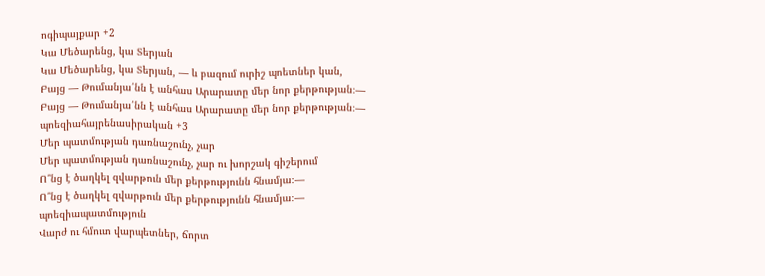ոգիպայքար +2
Կա Մեծարենց, կա Տերյան
Կա Մեծարենց, կա Տերյան, — և բազում ուրիշ պոետներ կան,
Բայց — Թումանյա՛նն է անհաս Արարատը մեր նոր քերթության։—
Բայց — Թումանյա՛նն է անհաս Արարատը մեր նոր քերթության։—
պոեզիահայրենասիրական +3
Մեր պատմության դառնաշունչ, չար
Մեր պատմության դառնաշունչ, չար ու խորշակ գիշերում
Ո՞նց է ծաղկել զվարթուն մեր քերթությունն հնամյա։—
Ո՞նց է ծաղկել զվարթուն մեր քերթությունն հնամյա։—
պոեզիապատմություն
Վարժ ու հմուտ վարպետներ, ճորտ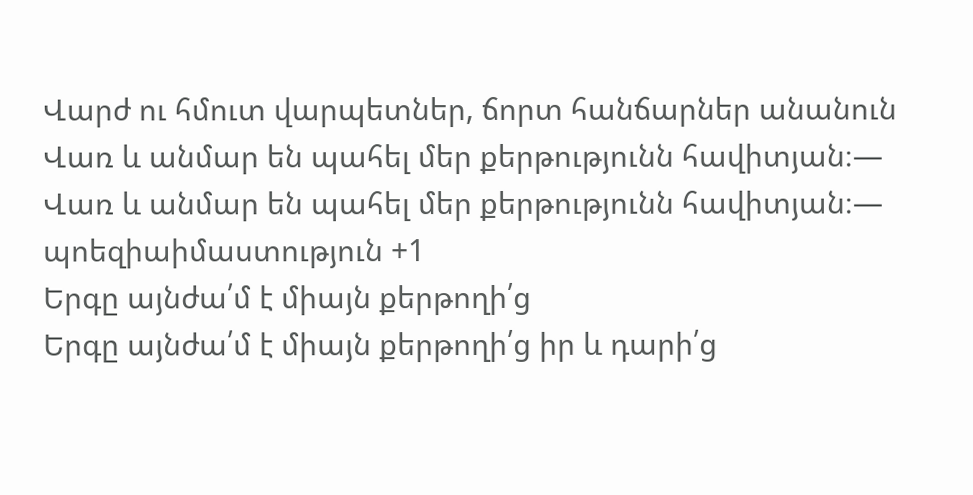Վարժ ու հմուտ վարպետներ, ճորտ հանճարներ անանուն
Վառ և անմար են պահել մեր քերթությունն հավիտյան։—
Վառ և անմար են պահել մեր քերթությունն հավիտյան։—
պոեզիաիմաստություն +1
Երգը այնժա՛մ է միայն քերթողի՛ց
Երգը այնժա՛մ է միայն քերթողի՛ց իր և դարի՛ց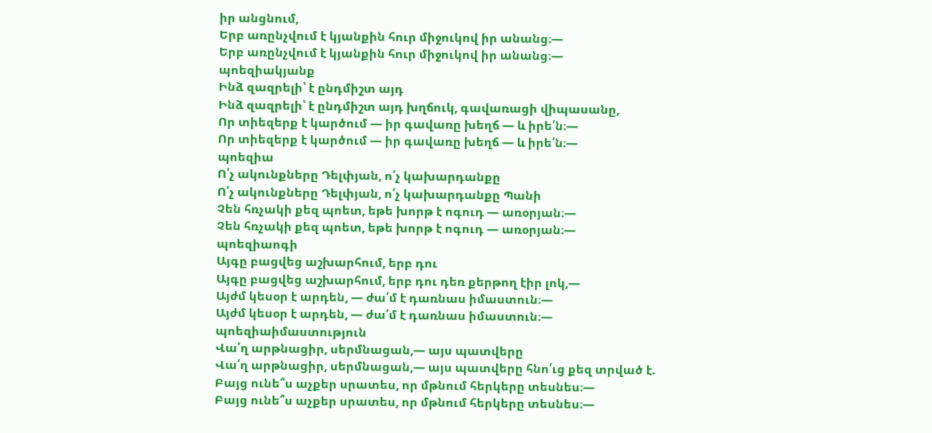իր անցնում,
Երբ առընչվում է կյանքին հուր միջուկով իր անանց։—
Երբ առընչվում է կյանքին հուր միջուկով իր անանց։—
պոեզիակյանք
Ինձ զազրելի՝ է ընդմիշտ այդ
Ինձ զազրելի՝ է ընդմիշտ այդ խղճուկ, գավառացի վիպասանը,
Որ տիեզերք է կարծում — իր գավառը խեղճ — և իրե՛ն։—
Որ տիեզերք է կարծում — իր գավառը խեղճ — և իրե՛ն։—
պոեզիա
Ո՛չ ակունքները Դելփյան, ո՛չ կախարդանքը
Ո՛չ ակունքները Դելփյան, ո՛չ կախարդանքը Պանի
Չեն հռչակի քեզ պոետ, եթե խորթ է ոգուդ — առօրյան։—
Չեն հռչակի քեզ պոետ, եթե խորթ է ոգուդ — առօրյան։—
պոեզիաոգի
Այգը բացվեց աշխարհում, երբ դու
Այգը բացվեց աշխարհում, երբ դու դեռ քերթող էիր լոկ,—
Այժմ կեսօր է արդեն, — ժա՛մ է դառնաս իմաստուն։—
Այժմ կեսօր է արդեն, — ժա՛մ է դառնաս իմաստուն։—
պոեզիաիմաստություն
Վա՛ղ արթնացիր, սերմնացան,— այս պատվերը
Վա՛ղ արթնացիր, սերմնացան,— այս պատվերը հնո՛ւց քեզ տրված է.
Բայց ունե՞ս աչքեր սրատես, որ մթնում հերկերը տեսնես։—
Բայց ունե՞ս աչքեր սրատես, որ մթնում հերկերը տեսնես։—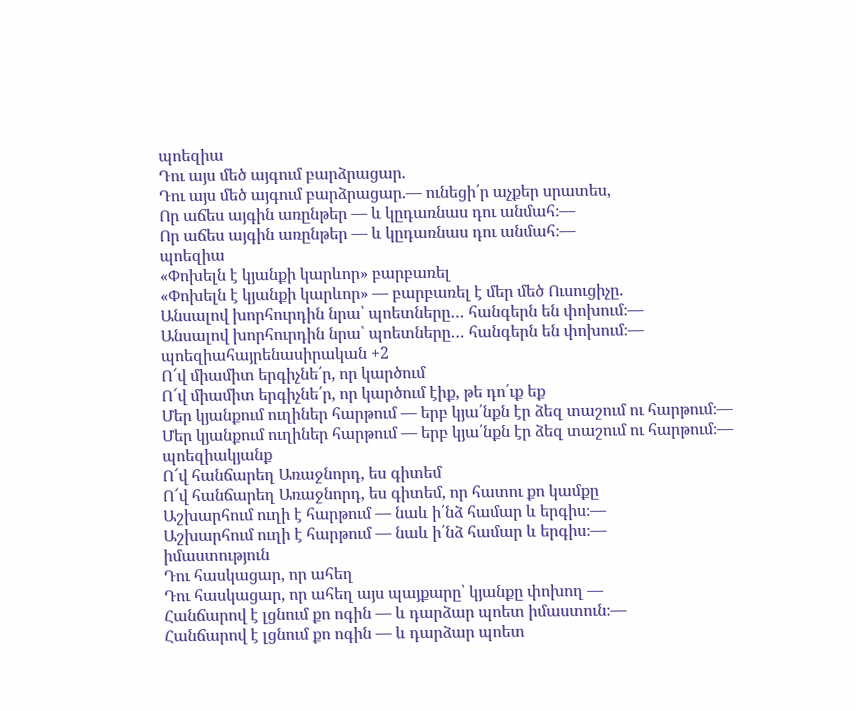պոեզիա
Դու այս մեծ այգում բարձրացար.
Դու այս մեծ այգում բարձրացար.— ունեցի՛ր աչքեր սրատես,
Որ աճես այգին առընթեր — և կըդառնաս դու անմահ։—
Որ աճես այգին առընթեր — և կըդառնաս դու անմահ։—
պոեզիա
«Փոխելն է կյանքի կարևոր» բարբառել
«Փոխելն է կյանքի կարևոր» — բարբառել է մեր մեծ Ուսուցիչը.
Անսալով խորհուրդին նրա՝ պոետները… հանգերն են փոխում։—
Անսալով խորհուրդին նրա՝ պոետները… հանգերն են փոխում։—
պոեզիահայրենասիրական +2
Ո՜վ միամիտ երգիչնե՛ր, որ կարծում
Ո՜վ միամիտ երգիչնե՛ր, որ կարծում էիք, թե դո՛ւք եք
Մեր կյանքում ուղիներ հարթում — երբ կյա՛նքն էր ձեզ տաշում ու հարթում։—
Մեր կյանքում ուղիներ հարթում — երբ կյա՛նքն էր ձեզ տաշում ու հարթում։—
պոեզիակյանք
Ո՜վ հանճարեղ Առաջնորդ, ես գիտեմ
Ո՜վ հանճարեղ Առաջնորդ, ես գիտեմ, որ հատու քո կամքը
Աշխարհում ուղի է հարթում — նաև ի՛նձ համար և երգիս։—
Աշխարհում ուղի է հարթում — նաև ի՛նձ համար և երգիս։—
իմաստություն
Դու հասկացար, որ ահեղ
Դու հասկացար, որ ահեղ այս պայքարը՝ կյանքը փոխող —
Հանճարով է լցնում քո ոգին — և դարձար պոետ իմաստուն։—
Հանճարով է լցնում քո ոգին — և դարձար պոետ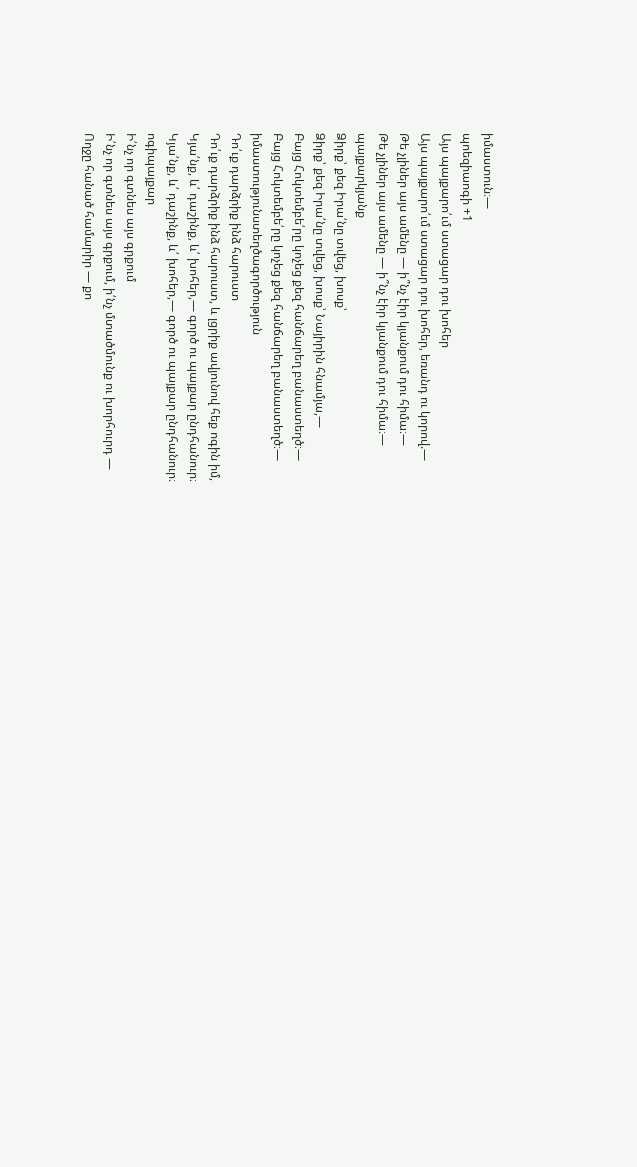իմաստուն։—
պոեզիաոգի +1
Այս պայքարո՛ւմ ստացար դու խոհեր
Այս պայքարո՛ւմ ստացար դու խոհեր, եռանդ ու կորով.—
Թե չլիներ այս ամենը — ի՞նչ էիր կյանքում դու հիմա։—
Թե չլիներ այս ամենը — ի՞նչ էիր կյանքում դու հիմա։—
պայքարկյանք
Ձիրք՝ քեզ Իրա՛նը տվեց, խոսք՝
Ձիրք՝ քեզ Իրա՛նը տվեց, խոսք՝ Նայիրին հնամյա,—
Բայց Հոկտեմբե՛րը կոչեց քեզ հանճարեղ բանաստեղծ։—
Բայց Հոկտեմբե՛րը կոչեց քեզ հանճարեղ բանաստեղծ։—
իմաստությունստեղծագործություն
Դո՛ւք դարձրիք ինձ հարուստ
Դո՛ւք դարձրիք ինձ հարուստ, և լցրիք ավյունով հեք ոգին իմ,
Կյա՛նք, և՛ դաշինք, և՛ խոհեր,— գործ ու պայքար ընդհանուր։
Կյա՛նք, և՛ դաշինք, և՛ խոհեր,— գործ ու պայքար ընդհանուր։
ոգիպայքար
Ի՛նչ որ գտնես այս գրքում
Ի՛նչ որ գտնես այս գրքում, ի՛նչ մտածմունք ու խորհուրդ —
Ողջը հանած համարիր — քո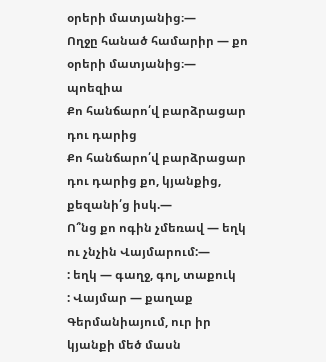օրերի մատյանից։—
Ողջը հանած համարիր — քո օրերի մատյանից։—
պոեզիա
Քո հանճարո՛վ բարձրացար դու դարից
Քո հանճարո՛վ բարձրացար դու դարից քո, կյանքից, քեզանի՛ց իսկ.—
Ո՞նց քո ոգին չմեռավ — եղկ ու չնչին Վայմարում:—
: եղկ — գաղջ, գոլ, տաքուկ
: Վայմար — քաղաք Գերմանիայում, ուր իր կյանքի մեծ մասն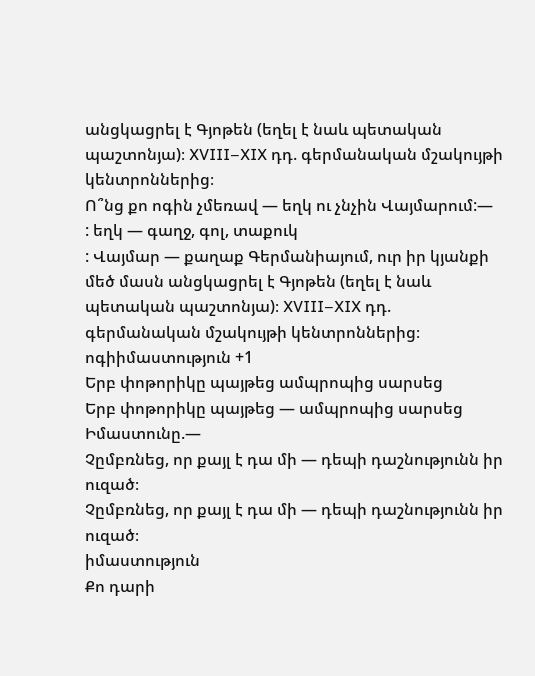անցկացրել է Գյոթեն (եղել է նաև պետական պաշտոնյա)։ XVIII–XIX դդ. գերմանական մշակույթի կենտրոններից։
Ո՞նց քո ոգին չմեռավ — եղկ ու չնչին Վայմարում:—
: եղկ — գաղջ, գոլ, տաքուկ
: Վայմար — քաղաք Գերմանիայում, ուր իր կյանքի մեծ մասն անցկացրել է Գյոթեն (եղել է նաև պետական պաշտոնյա)։ XVIII–XIX դդ. գերմանական մշակույթի կենտրոններից։
ոգիիմաստություն +1
Երբ փոթորիկը պայթեց ամպրոպից սարսեց
Երբ փոթորիկը պայթեց — ամպրոպից սարսեց Իմաստունը.—
Չըմբռնեց, որ քայլ է դա մի — դեպի դաշնությունն իր ուզած։
Չըմբռնեց, որ քայլ է դա մի — դեպի դաշնությունն իր ուզած։
իմաստություն
Քո դարի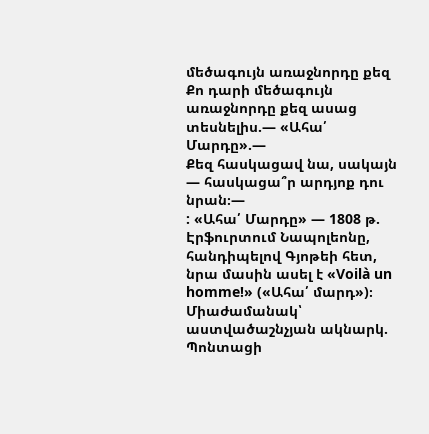մեծագույն առաջնորդը քեզ
Քո դարի մեծագույն առաջնորդը քեզ ասաց տեսնելիս.— «Ահա՛ Մարդը».—
Քեզ հասկացավ նա, սակայն — հասկացա՞ր արդյոք դու նրան։—
: «Ահա՛ Մարդը» — 1808 թ. Էրֆուրտում Նապոլեոնը, հանդիպելով Գյոթեի հետ, նրա մասին ասել է «Voilà un homme!» («Ահա՛ մարդ»)։ Միաժամանակ՝ աստվածաշնչյան ակնարկ. Պոնտացի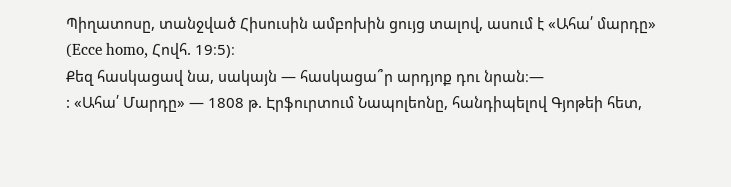Պիղատոսը, տանջված Հիսուսին ամբոխին ցույց տալով, ասում է «Ահա՛ մարդը» (Ecce homo, Հովհ. 19։5)։
Քեզ հասկացավ նա, սակայն — հասկացա՞ր արդյոք դու նրան։—
: «Ահա՛ Մարդը» — 1808 թ. Էրֆուրտում Նապոլեոնը, հանդիպելով Գյոթեի հետ,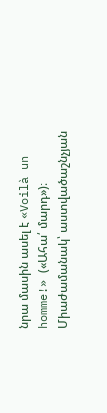նրա մասին ասել է «Voilà un homme!» («Ահա՛ մարդ»)։ Միաժամանակ՝ աստվածաշնչյան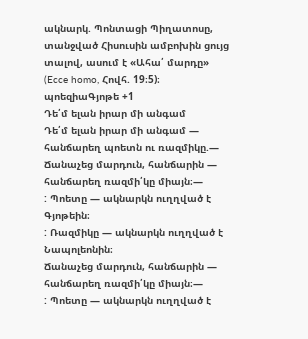ակնարկ. Պոնտացի Պիղատոսը, տանջված Հիսուսին ամբոխին ցույց տալով, ասում է «Ահա՛ մարդը» (Ecce homo, Հովհ. 19։5)։
պոեզիաԳյոթե +1
Դե՛մ ելան իրար մի անգամ
Դե՛մ ելան իրար մի անգամ — հանճարեղ պոետն ու ռազմիկը.—
Ճանաչեց մարդուն, հանճարին — հանճարեղ ռազմի՛կը միայն։—
: Պոետը — ակնարկն ուղղված է Գյոթեին։
: Ռազմիկը — ակնարկն ուղղված է Նապոլեոնին։
Ճանաչեց մարդուն, հանճարին — հանճարեղ ռազմի՛կը միայն։—
: Պոետը — ակնարկն ուղղված է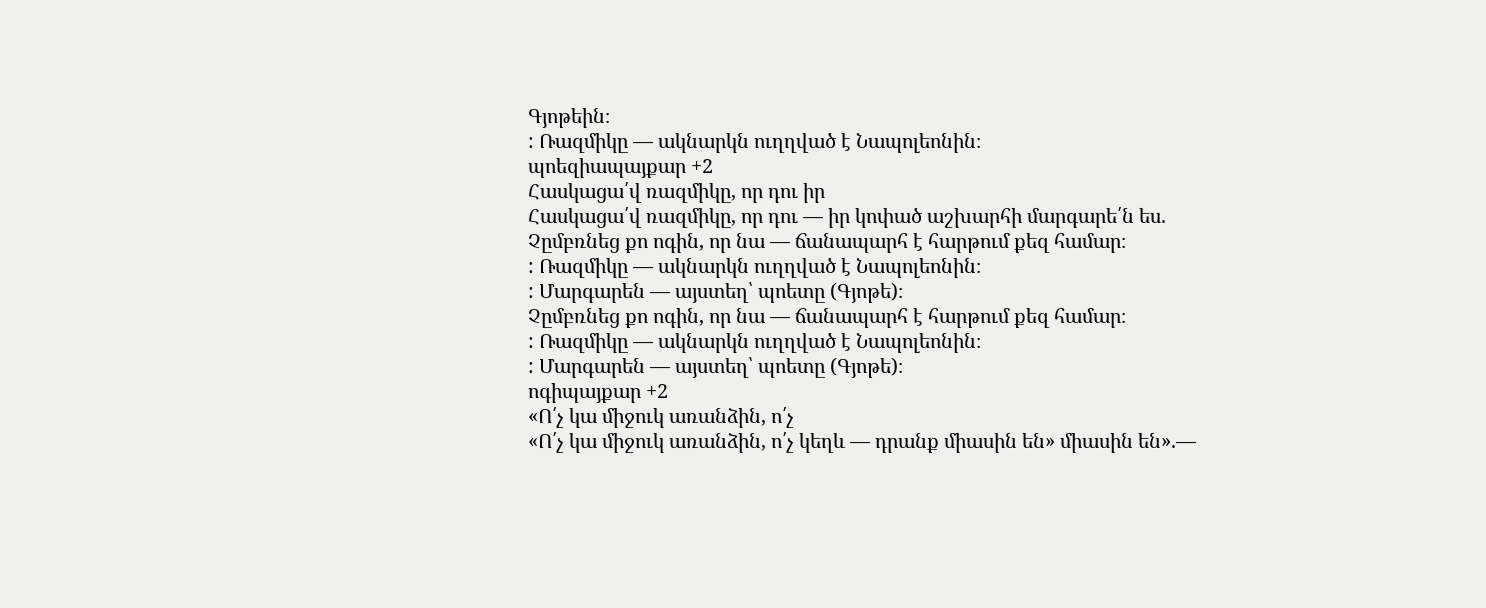Գյոթեին։
: Ռազմիկը — ակնարկն ուղղված է Նապոլեոնին։
պոեզիապայքար +2
Հասկացա՛վ ռազմիկը, որ դու իր
Հասկացա՛վ ռազմիկը, որ դու — իր կոփած աշխարհի մարգարե՛ն ես.
Չըմբռնեց քո ոգին, որ նա — ճանապարհ է հարթում քեզ համար։
: Ռազմիկը — ակնարկն ուղղված է Նապոլեոնին։
: Մարգարեն — այստեղ՝ պոետը (Գյոթե)։
Չըմբռնեց քո ոգին, որ նա — ճանապարհ է հարթում քեզ համար։
: Ռազմիկը — ակնարկն ուղղված է Նապոլեոնին։
: Մարգարեն — այստեղ՝ պոետը (Գյոթե)։
ոգիպայքար +2
«Ո՛չ կա միջուկ առանձին, ո՛չ
«Ո՛չ կա միջուկ առանձին, ո՛չ կեղև — դրանք միասին են» միասին են».—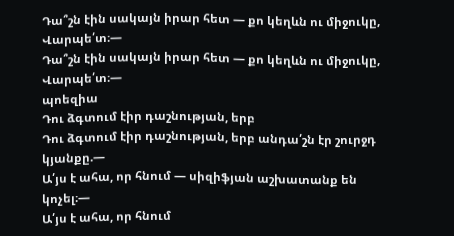Դա՞շն էին սակայն իրար հետ — քո կեղևն ու միջուկը, Վարպե՛տ։—
Դա՞շն էին սակայն իրար հետ — քո կեղևն ու միջուկը, Վարպե՛տ։—
պոեզիա
Դու ձգտում էիր դաշնության, երբ
Դու ձգտում էիր դաշնության, երբ անդա՛շն էր շուրջդ կյանքը.—
Ա՛յս է ահա, որ հնում — սիզիֆյան աշխատանք են կոչել։—
Ա՛յս է ահա, որ հնում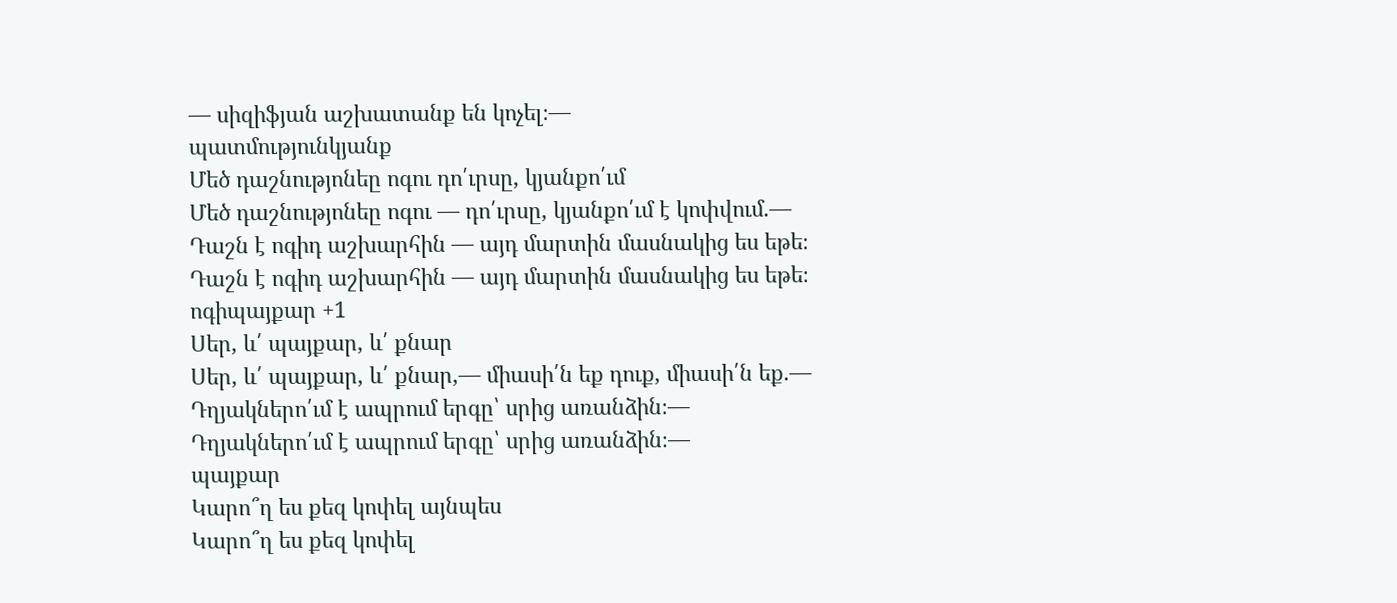— սիզիֆյան աշխատանք են կոչել։—
պատմությունկյանք
Մեծ դաշնությոնեը ոգու դո՛ւրսը, կյանքո՛ւմ
Մեծ դաշնությոնեը ոգու — դո՛ւրսը, կյանքո՛ւմ է կոփվում.—
Դաշն է ոգիդ աշխարհին — այդ մարտին մասնակից ես եթե։
Դաշն է ոգիդ աշխարհին — այդ մարտին մասնակից ես եթե։
ոգիպայքար +1
Սեր, և՛ պայքար, և՛ քնար
Սեր, և՛ պայքար, և՛ քնար,— միասի՛ն եք դուք, միասի՛ն եք.—
Դղյակներո՛ւմ է ապրում երգը՝ սրից առանձին։—
Դղյակներո՛ւմ է ապրում երգը՝ սրից առանձին։—
պայքար
Կարո՞ղ ես քեզ կոփել այնպես
Կարո՞ղ ես քեզ կոփել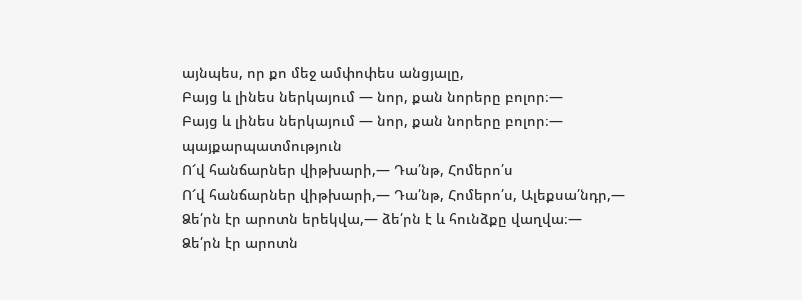այնպես, որ քո մեջ ամփոփես անցյալը,
Բայց և լինես ներկայում — նոր, քան նորերը բոլոր։—
Բայց և լինես ներկայում — նոր, քան նորերը բոլոր։—
պայքարպատմություն
Ո՜վ հանճարներ վիթխարի,— Դա՛նթ, Հոմերո՛ս
Ո՜վ հանճարներ վիթխարի,— Դա՛նթ, Հոմերո՛ս, Ալեքսա՛նդր,—
Ձե՛րն էր արոտն երեկվա,— ձե՛րն է և հունձքը վաղվա։—
Ձե՛րն էր արոտն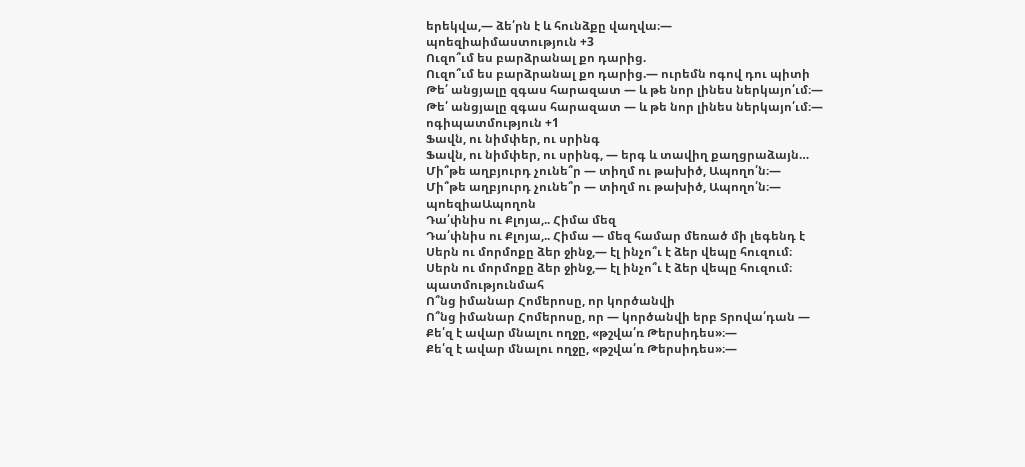երեկվա,— ձե՛րն է և հունձքը վաղվա։—
պոեզիաիմաստություն +3
Ուզո՞ւմ ես բարձրանալ քո դարից.
Ուզո՞ւմ ես բարձրանալ քո դարից.— ուրեմն ոգով դու պիտի
Թե՛ անցյալը զգաս հարազատ — և թե նոր լինես ներկայո՛ւմ։—
Թե՛ անցյալը զգաս հարազատ — և թե նոր լինես ներկայո՛ւմ։—
ոգիպատմություն +1
Ֆավն, ու նիմփեր, ու սրինգ
Ֆավն, ու նիմփեր, ու սրինգ, — երգ և տավիղ քաղցրաձայն…
Մի՞թե աղբյուրդ չունե՞ր — տիղմ ու թախիծ, Ապողո՛ն։—
Մի՞թե աղբյուրդ չունե՞ր — տիղմ ու թախիծ, Ապողո՛ն։—
պոեզիաԱպողոն
Դա՛փնիս ու Քլոյա,.. Հիմա մեզ
Դա՛փնիս ու Քլոյա,.. Հիմա — մեզ համար մեռած մի լեգենդ է
Սերն ու մորմոքը ձեր ջինջ,— էլ ինչո՞ւ է ձեր վեպը հուզում։
Սերն ու մորմոքը ձեր ջինջ,— էլ ինչո՞ւ է ձեր վեպը հուզում։
պատմությունմահ
Ո՞նց իմանար Հոմերոսը, որ կործանվի
Ո՞նց իմանար Հոմերոսը, որ — կործանվի երբ Տրովա՛դան —
Քե՛զ է ավար մնալու ողջը, «թշվա՛ռ Թերսիդես»։—
Քե՛զ է ավար մնալու ողջը, «թշվա՛ռ Թերսիդես»։—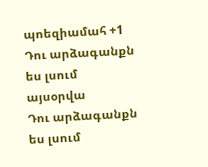պոեզիամահ +1
Դու արձագանքն ես լսում այսօրվա
Դու արձագանքն ես լսում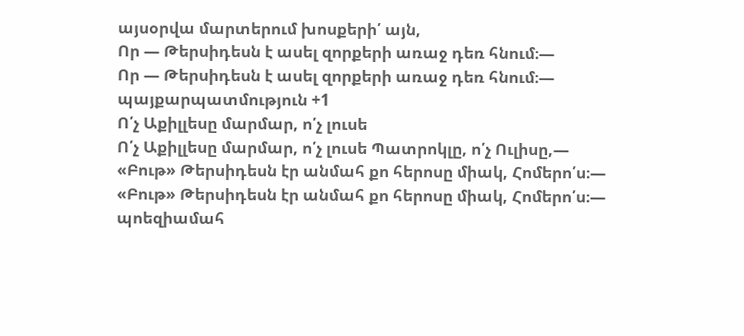այսօրվա մարտերում խոսքերի՛ այն,
Որ — Թերսիդեսն է ասել զորքերի առաջ դեռ հնում։—
Որ — Թերսիդեսն է ասել զորքերի առաջ դեռ հնում։—
պայքարպատմություն +1
Ո՛չ Աքիլլեսը մարմար, ո՛չ լուսե
Ո՛չ Աքիլլեսը մարմար, ո՛չ լուսե Պատրոկլը, ո՛չ Ուլիսը,—
«Բութ» Թերսիդեսն էր անմահ քո հերոսը միակ, Հոմերո՛ս։—
«Բութ» Թերսիդեսն էր անմահ քո հերոսը միակ, Հոմերո՛ս։—
պոեզիամահ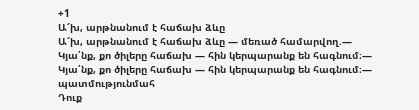+1
Ա՜խ, արթնանում է հաճախ ձևը
Ա՜խ, արթնանում է հաճախ ձևը — մեռած համարվող.—
Կյա՛նք, քո ծիլերը հաճախ — հին կերպարանք են հագնում։—
Կյա՛նք, քո ծիլերը հաճախ — հին կերպարանք են հագնում։—
պատմությունմահ
Դուք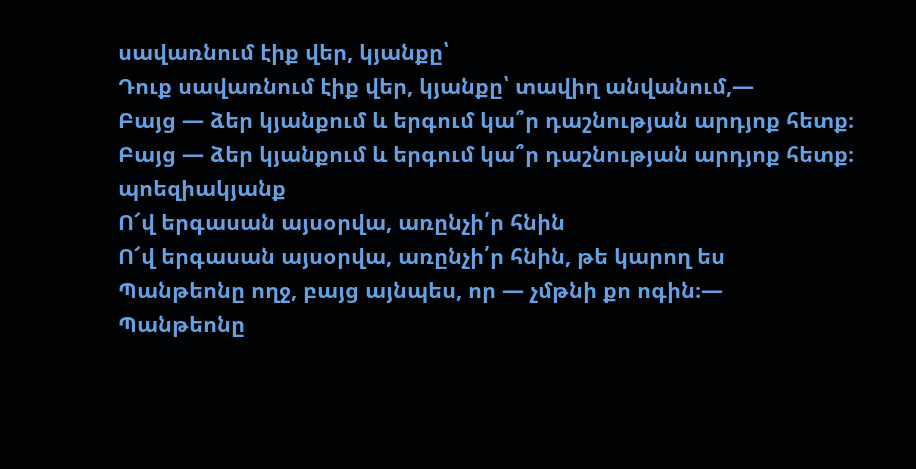սավառնում էիք վեր, կյանքը՝
Դուք սավառնում էիք վեր, կյանքը՝ տավիղ անվանում,—
Բայց — ձեր կյանքում և երգում կա՞ր դաշնության արդյոք հետք։
Բայց — ձեր կյանքում և երգում կա՞ր դաշնության արդյոք հետք։
պոեզիակյանք
Ո՜վ երգասան այսօրվա, առընչի՛ր հնին
Ո՜վ երգասան այսօրվա, առընչի՛ր հնին, թե կարող ես
Պանթեոնը ողջ, բայց այնպես, որ — չմթնի քո ոգին։—
Պանթեոնը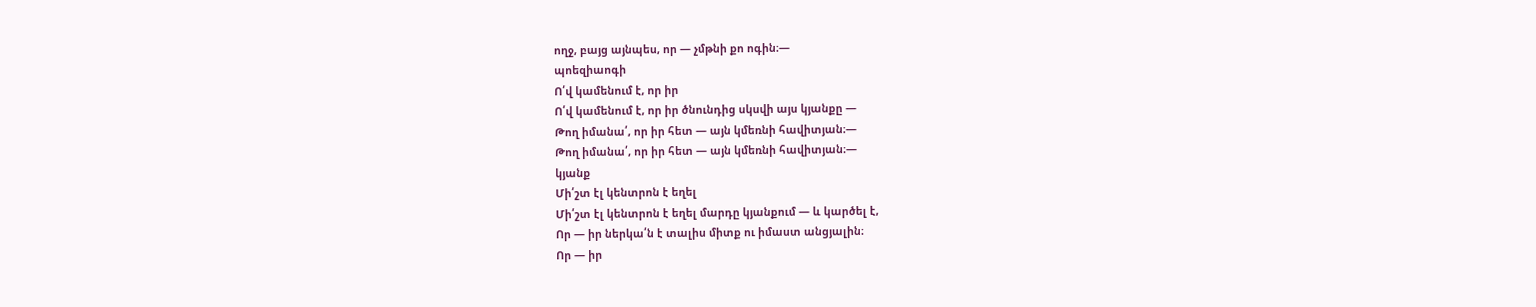ողջ, բայց այնպես, որ — չմթնի քո ոգին։—
պոեզիաոգի
Ո՛վ կամենում է, որ իր
Ո՛վ կամենում է, որ իր ծնունդից սկսվի այս կյանքը —
Թող իմանա՛, որ իր հետ — այն կմեռնի հավիտյան։—
Թող իմանա՛, որ իր հետ — այն կմեռնի հավիտյան։—
կյանք
Մի՛շտ էլ կենտրոն է եղել
Մի՛շտ էլ կենտրոն է եղել մարդը կյանքում — և կարծել է,
Որ — իր ներկա՛ն է տալիս միտք ու իմաստ անցյալին։
Որ — իր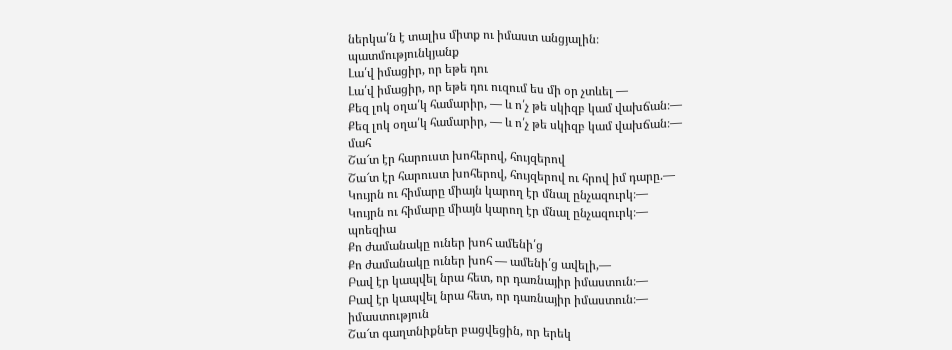ներկա՛ն է տալիս միտք ու իմաստ անցյալին։
պատմությունկյանք
Լա՛վ իմացիր, որ եթե դու
Լա՛վ իմացիր, որ եթե դու ուզում ես մի օր չտևել —
Քեզ լոկ օղա՛կ համարիր, — և ո՛չ թե սկիզբ կամ վախճան։—
Քեզ լոկ օղա՛կ համարիր, — և ո՛չ թե սկիզբ կամ վախճան։—
մահ
Շա՜տ էր հարուստ խոհերով, հույզերով
Շա՜տ էր հարուստ խոհերով, հույզերով ու հրով իմ դարը.—
Կույրն ու հիմարը միայն կարող էր մնալ ընչազուրկ։—
Կույրն ու հիմարը միայն կարող էր մնալ ընչազուրկ։—
պոեզիա
Քո ժամանակը ուներ խոհ ամենի՛ց
Քո ժամանակը ուներ խոհ — ամենի՛ց ավելի,—
Բավ էր կապվել նրա հետ, որ դառնայիր իմաստուն։—
Բավ էր կապվել նրա հետ, որ դառնայիր իմաստուն։—
իմաստություն
Շա՜տ գաղտնիքներ բացվեցին, որ երեկ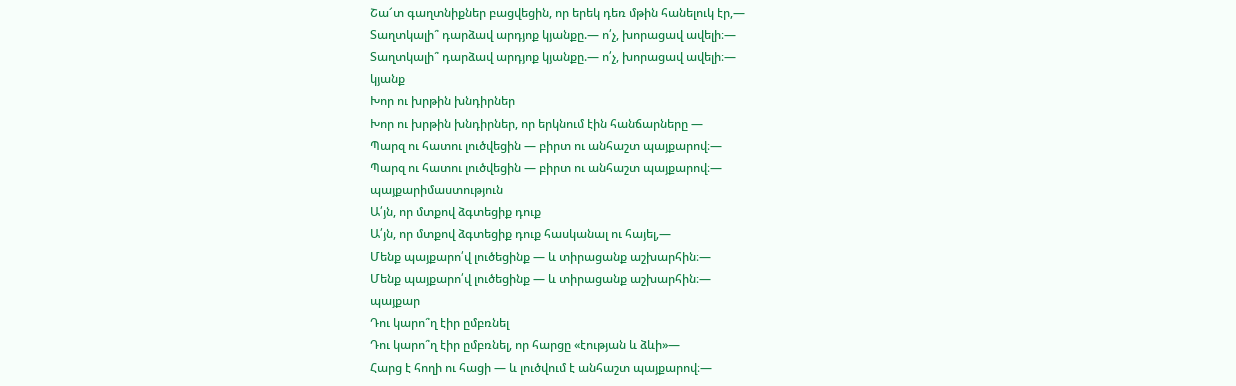Շա՜տ գաղտնիքներ բացվեցին, որ երեկ դեռ մթին հանելուկ էր,—
Տաղտկալի՞ դարձավ արդյոք կյանքը.— ո՛չ, խորացավ ավելի։—
Տաղտկալի՞ դարձավ արդյոք կյանքը.— ո՛չ, խորացավ ավելի։—
կյանք
Խոր ու խրթին խնդիրներ
Խոր ու խրթին խնդիրներ, որ երկնում էին հանճարները —
Պարզ ու հատու լուծվեցին — բիրտ ու անհաշտ պայքարով։—
Պարզ ու հատու լուծվեցին — բիրտ ու անհաշտ պայքարով։—
պայքարիմաստություն
Ա՛յն, որ մտքով ձգտեցիք դուք
Ա՛յն, որ մտքով ձգտեցիք դուք հասկանալ ու հայել,—
Մենք պայքարո՛վ լուծեցինք — և տիրացանք աշխարհին։—
Մենք պայքարո՛վ լուծեցինք — և տիրացանք աշխարհին։—
պայքար
Դու կարո՞ղ էիր ըմբռնել
Դու կարո՞ղ էիր ըմբռնել, որ հարցը «էության և ձևի»—
Հարց է հողի ու հացի — և լուծվում է անհաշտ պայքարով։—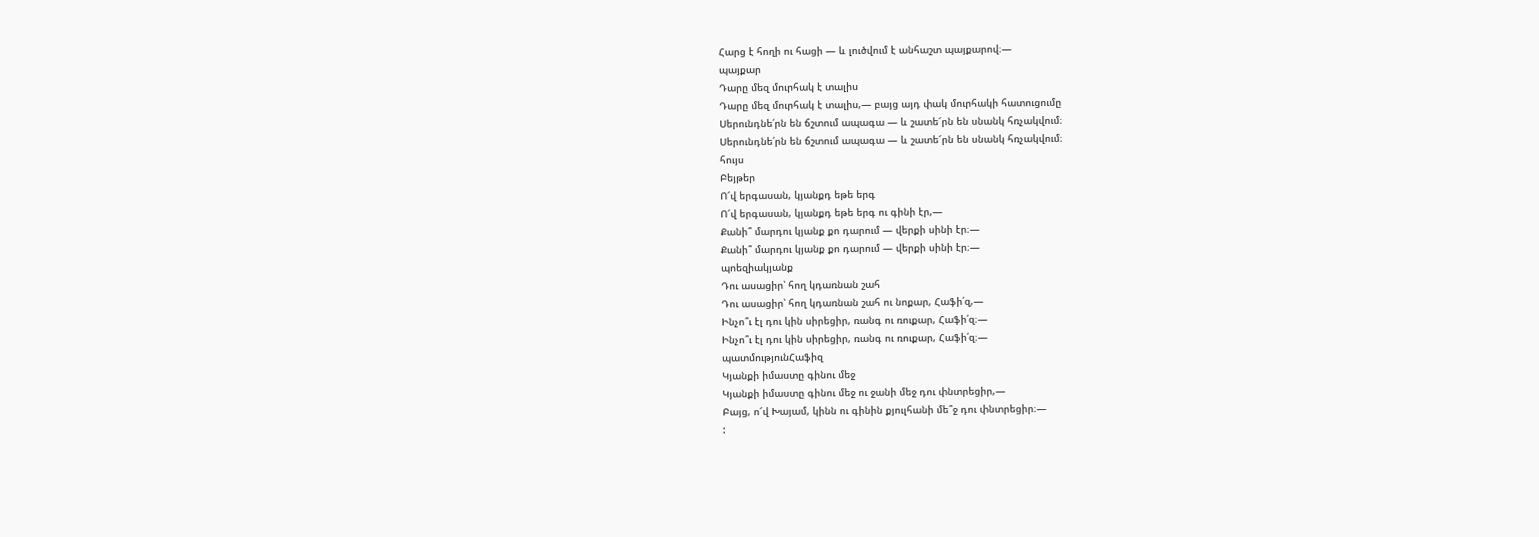Հարց է հողի ու հացի — և լուծվում է անհաշտ պայքարով։—
պայքար
Դարը մեզ մուրհակ է տալիս
Դարը մեզ մուրհակ է տալիս,— բայց այդ փակ մուրհակի հատուցումը
Սերունդնե՛րն են ճշտում ապագա — և շատե՜րն են սնանկ հռչակվում։
Սերունդնե՛րն են ճշտում ապագա — և շատե՜րն են սնանկ հռչակվում։
հույս
Բեյթեր
Ո՜վ երգասան, կյանքդ եթե երգ
Ո՜վ երգասան, կյանքդ եթե երգ ու գինի էր,—
Քանի՞ մարդու կյանք քո դարում — վերքի սինի էր։—
Քանի՞ մարդու կյանք քո դարում — վերքի սինի էր։—
պոեզիակյանք
Դու ասացիր՝ հող կդառնան շահ
Դու ասացիր՝ հող կդառնան շահ ու նոքար, Հաֆի՛զ,—
Ինչո՞ւ էլ դու կին սիրեցիր, ռանգ ու ռուքար, Հաֆի՛զ։—
Ինչո՞ւ էլ դու կին սիրեցիր, ռանգ ու ռուքար, Հաֆի՛զ։—
պատմությունՀաֆիզ
Կյանքի իմաստը գինու մեջ
Կյանքի իմաստը գինու մեջ ու ջանի մեջ դու փնտրեցիր,—
Բայց, ո՜վ Խայամ, կինն ու գինին քյուլհանի մե՞ջ դու փնտրեցիր։—
: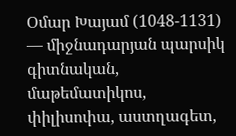Օմար Խայամ (1048-1131) — միջնադարյան պարսիկ գիտնական, մաթեմատիկոս, փիլիսոփա, աստղագետ,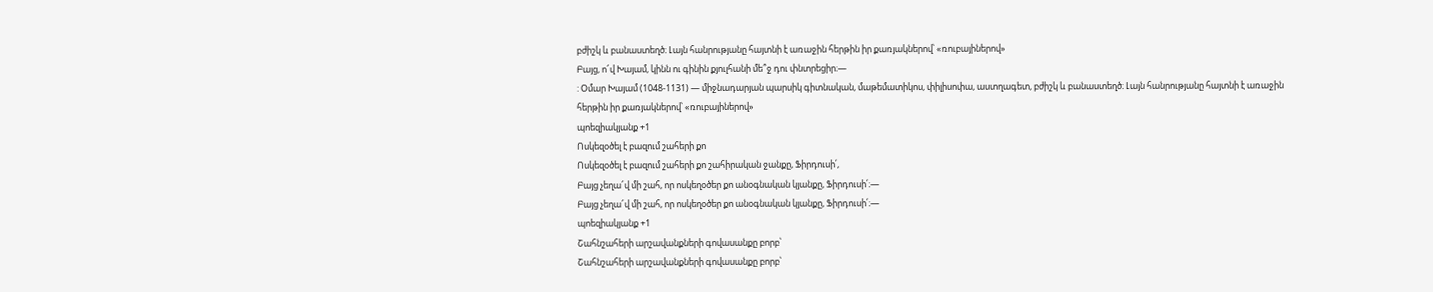բժիշկ և բանաստեղծ։ Լայն հանրությանը հայտնի է առաջին հերթին իր քառյակներով՝ «ռուբայիներով»
Բայց, ո՜վ Խայամ, կինն ու գինին քյուլհանի մե՞ջ դու փնտրեցիր։—
: Օմար Խայամ (1048-1131) — միջնադարյան պարսիկ գիտնական, մաթեմատիկոս, փիլիսոփա, աստղագետ, բժիշկ և բանաստեղծ։ Լայն հանրությանը հայտնի է առաջին հերթին իր քառյակներով՝ «ռուբայիներով»
պոեզիակյանք +1
Ոսկեզօծել է բազում շահերի քո
Ոսկեզօծել է բազում շահերի քո շահիրական ջանքը, Ֆիրդուսի՛,
Բայց չեղա՜վ մի շահ, որ ոսկեղօծեր քո անօգնական կյանքը, Ֆիրդուսի՛։—
Բայց չեղա՜վ մի շահ, որ ոսկեղօծեր քո անօգնական կյանքը, Ֆիրդուսի՛։—
պոեզիակյանք +1
Շահնշահերի արշավանքների գովասանքը բորբ՝
Շահնշահերի արշավանքների գովասանքը բորբ՝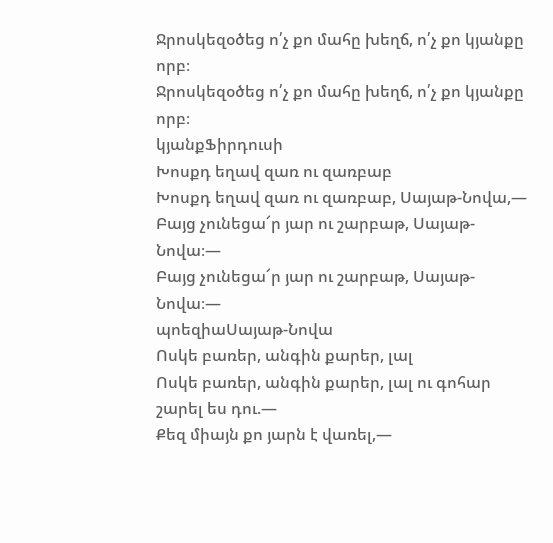Ջրոսկեզօծեց ո՛չ քո մահը խեղճ, ո՛չ քո կյանքը որբ։
Ջրոսկեզօծեց ո՛չ քո մահը խեղճ, ո՛չ քո կյանքը որբ։
կյանքՖիրդուսի
Խոսքդ եղավ զառ ու զառբաբ
Խոսքդ եղավ զառ ու զառբաբ, Սայաթ-Նովա,—
Բայց չունեցա՜ր յար ու շարբաթ, Սայաթ-Նովա։—
Բայց չունեցա՜ր յար ու շարբաթ, Սայաթ-Նովա։—
պոեզիաՍայաթ-Նովա
Ոսկե բառեր, անգին քարեր, լալ
Ոսկե բառեր, անգին քարեր, լալ ու գոհար շարել ես դու.—
Քեզ միայն քո յարն է վառել,—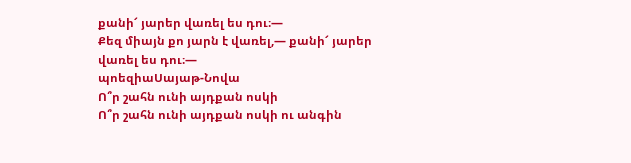քանի՜ յարեր վառել ես դու։—
Քեզ միայն քո յարն է վառել,— քանի՜ յարեր վառել ես դու։—
պոեզիաՍայաթ-Նովա
Ո՞ր շահն ունի այդքան ոսկի
Ո՞ր շահն ունի այդքան ոսկի ու անգին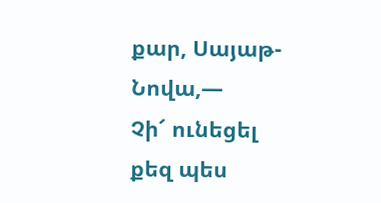քար, Սայաթ-Նովա,—
Չի՜ ունեցել քեզ պես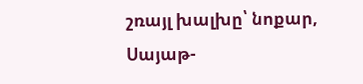շռայլ խալխը՝ նոքար, Սայաթ-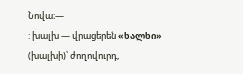Նովա։—
: խալխ — վրացերեն «ხალხი» (խալխի)՝ ժողովուրդ,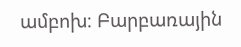ամբոխ։ Բարբառային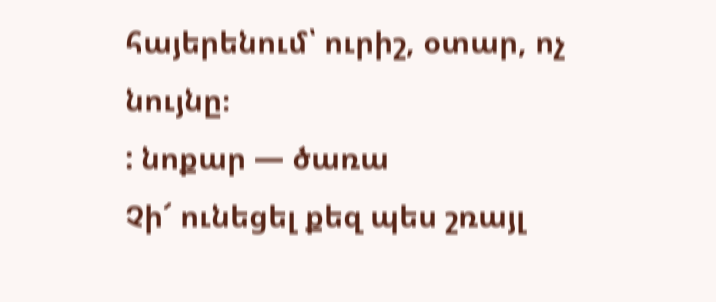հայերենում՝ ուրիշ, օտար, ոչ նույնը։
: նոքար — ծառա
Չի՜ ունեցել քեզ պես շռայլ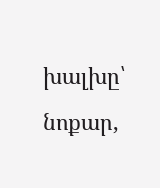խալխը՝ նոքար,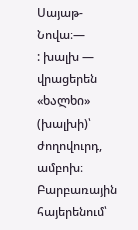Սայաթ-Նովա։—
: խալխ — վրացերեն «ხალხი» (խալխի)՝ ժողովուրդ, ամբոխ։ Բարբառային հայերենում՝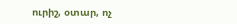ուրիշ, օտար, ոչ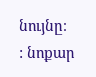նույնը։
: նոքար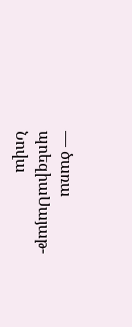— ծառա
պոեզիաՍայաթ-Նովա